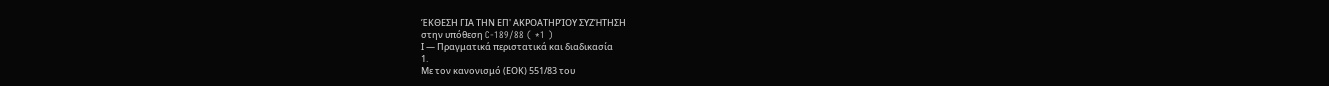ΈΚΘΕΣΗ ΓΙΑ ΤΗΝ ΕΠ' ΑΚΡΟΑΤΗΡΊΟΥ ΣΥΖΉΤΗΣΗ
στην υπόθεση C-189/88 ( *1 )
Ι — Πραγματικά περιστατικά και διαδικασία
1.
Με τον κανονισμό (ΕΟΚ) 551/83 του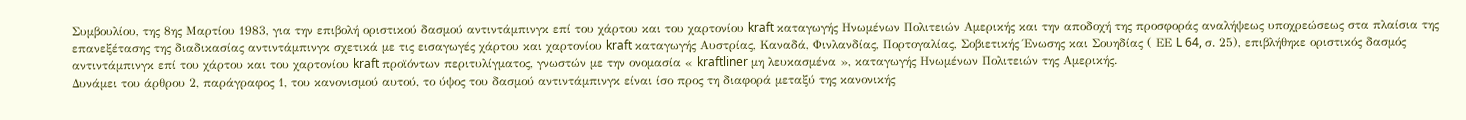Συμβουλίου, της 8ης Μαρτίου 1983, για την επιβολή οριστικού δασμού αντιντάμπινγκ επί του χάρτου και του χαρτονίου kraft καταγωγής Ηνωμένων Πολιτειών Αμερικής και την αποδοχή της προσφοράς αναλήψεως υποχρεώσεως στα πλαίσια της επανεξέτασης της διαδικασίας αντιντάμπινγκ σχετικά με τις εισαγωγές χάρτου και χαρτονίου kraft καταγωγής Αυστρίας, Καναδά, Φινλανδίας, Πορτογαλίας, Σοβιετικής Ένωσης και Σουηδίας ( ΕΕ L 64, σ. 25), επιβλήθηκε οριστικός δασμός αντιντάμπινγκ επί του χάρτου και του χαρτονίου kraft προϊόντων περιτυλίγματος, γνωστών με την ονομασία « kraftliner μη λευκασμένα », καταγωγής Ηνωμένων Πολιτειών της Αμερικής.
Δυνάμει του άρθρου 2, παράγραφος 1, του κανονισμού αυτού, το ύψος του δασμού αντιντάμπινγκ είναι ίσο προς τη διαφορά μεταξύ της κανονικής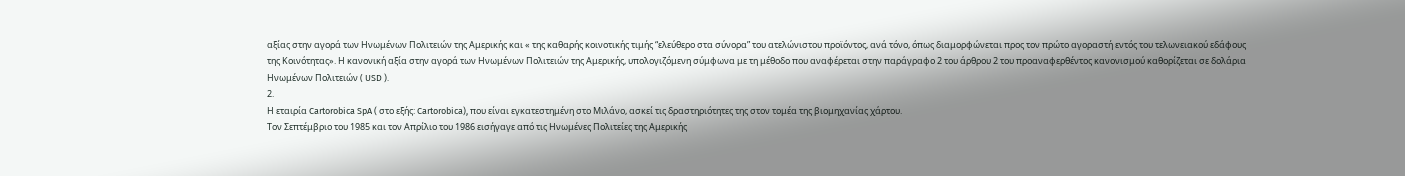αξίας στην αγορά των Ηνωμένων Πολιτειών της Αμερικής και « της καθαρής κοινοτικής τιμής “ελεύθερο στα σύνορα” του ατελώνιστου προϊόντος, ανά τόνο, όπως διαμορφώνεται προς τον πρώτο αγοραστή εντός του τελωνειακού εδάφους της Κοινότητας». Η κανονική αξία στην αγορά των Ηνωμένων Πολιτειών της Αμερικής, υπολογιζόμενη σύμφωνα με τη μέθοδο που αναφέρεται στην παράγραφο 2 του άρθρου 2 του προαναφερθέντος κανονισμού καθορίζεται σε δολάρια Ηνωμένων Πολιτειών ( USD ).
2.
Η εταιρία Cartorobica SpA ( στο εξής: Cartorobica), που είναι εγκατεστημένη στο Μιλάνο, ασκεί τις δραστηριότητες της στον τομέα της βιομηχανίας χάρτου.
Τον Σεπτέμβριο του 1985 και τον Απρίλιο του 1986 εισήγαγε από τις Ηνωμένες Πολιτείες της Αμερικής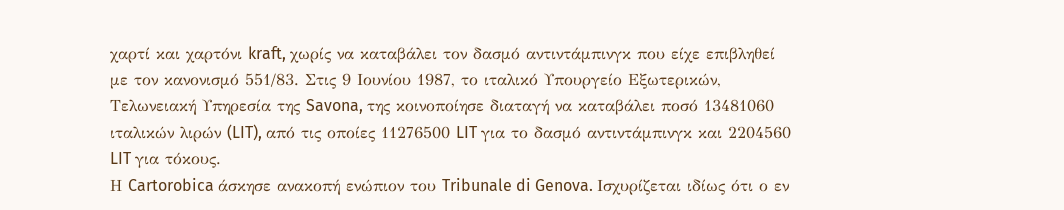χαρτί και χαρτόνι kraft, χωρίς να καταβάλει τον δασμό αντιντάμπινγκ που είχε επιβληθεί με τον κανονισμό 551/83. Στις 9 Ιουνίου 1987, το ιταλικό Υπουργείο Εξωτερικών, Τελωνειακή Υπηρεσία της Savona, της κοινοποίησε διαταγή να καταβάλει ποσό 13481060 ιταλικών λιρών (LIT), από τις οποίες 11276500 LIT για το δασμό αντιντάμπινγκ και 2204560 LIT για τόκους.
Η Cartorobica άσκησε ανακοπή ενώπιον του Tribunale di Genova. Ισχυρίζεται ιδίως ότι ο εν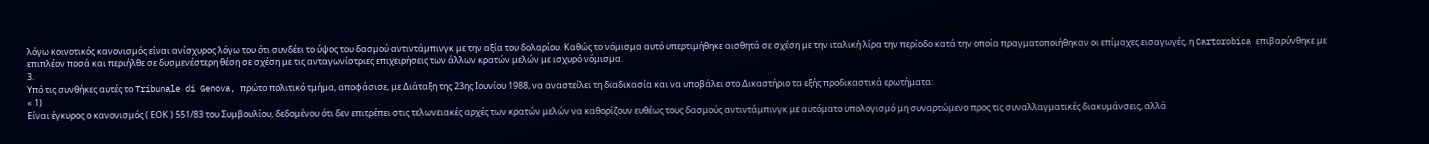λόγω κοινοτικός κανονισμός είναι ανίσχυρος λόγω του ότι συνδέει το ύψος του δασμού αντιντάμπινγκ με την αξία του δολαρίου. Καθώς το νόμισμα αυτό υπερτιμήθηκε αισθητά σε σχέση με την ιταλική λίρα την περίοδο κατά την οποία πραγματοποιήθηκαν οι επίμαχες εισαγωγές, η Cartorobica επιβαρύνθηκε με επιπλέον ποσά και περιήλθε σε δυσμενέστερη θέση σε σχέση με τις ανταγωνίστριες επιχειρήσεις των άλλων κρατών μελών με ισχυρό νόμισμα.
3.
Υπό τις συνθήκες αυτές το Tribunale di Genova, πρώτο πολιτικό τμήμα, αποφάσισε, με Διάταξη της 23ης Ιουνίου 1988, να αναστείλει τη διαδικασία και να υποβάλει στο Δικαστήριο τα εξής προδικαστικά ερωτήματα:
« 1)
Είναι έγκυρος ο κανονισμός ( ΕΟΚ ) 551/83 του Συμβουλίου, δεδομένου ότι δεν επιτρέπει στις τελωνειακές αρχές των κρατών μελών να καθορίζουν ευθέως τους δασμούς αντιντάμπινγκ με αυτόματο υπολογισμό μη συναρτώμενο προς τις συναλλαγματικές διακυμάνσεις, αλλά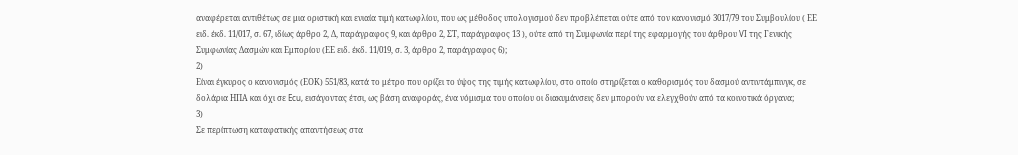αναφέρεται αντιθέτως σε μια οριστική και ενιαία τιμή κατωφλίου, που ως μέθοδος υπολογισμού δεν προβλέπεται ούτε από τον κανονισμό 3017/79 του Συμβουλίου ( ΕΕ ειδ. έκδ. 11/017, σ. 67, ιδίως άρθρο 2, Δ, παράγραφος 9, και άρθρο 2, ΣΤ, παράγραφος 13 ), ούτε από τη Συμφωνία περί της εφαρμογής του άρθρου VI της Γενικής Συμφωνίας Δασμών και Εμπορίου (ΕΕ ειδ. έκδ. 11/019, σ. 3, άρθρο 2, παράγραφος 6);
2)
Είναι έγκυρος ο κανονισμός (ΕΟΚ) 551/83, κατά το μέτρο που ορίζει το ύψος της τιμής κατωφλίου, στο οποίο στηρίζεται ο καθορισμός του δασμού αντιντάμπινγκ, σε δολάρια ΗΠΑ και όχι σε Ecu, εισάγοντας έτσι, ως βάση αναφοράς, ένα νόμισμα του οποίου οι διακυμάνσεις δεν μπορούν να ελεγχθούν από τα κοινοτικά όργανα;
3)
Σε περίπτωση καταφατικής απαντήσεως στα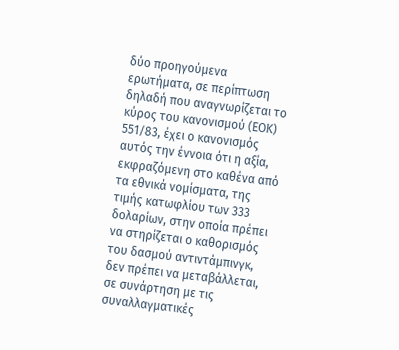δύο προηγούμενα ερωτήματα, σε περίπτωση δηλαδή που αναγνωρίζεται το κύρος του κανονισμού (ΕΟΚ) 551/83, έχει ο κανονισμός αυτός την έννοια ότι η αξία, εκφραζόμενη στο καθένα από τα εθνικά νομίσματα, της τιμής κατωφλίου των 333 δολαρίων, στην οποία πρέπει να στηρίζεται ο καθορισμός του δασμού αντιντάμπινγκ, δεν πρέπει να μεταβάλλεται, σε συνάρτηση με τις συναλλαγματικές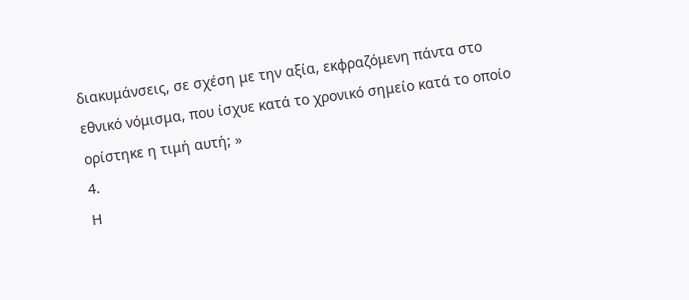διακυμάνσεις, σε σχέση με την αξία, εκφραζόμενη πάντα στο εθνικό νόμισμα, που ίσχυε κατά το χρονικό σημείο κατά το οποίο ορίστηκε η τιμή αυτή; »
4.
Η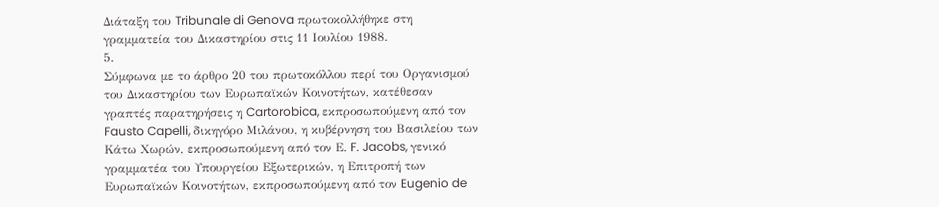Διάταξη του Tribunale di Genova πρωτοκολλήθηκε στη γραμματεία του Δικαστηρίου στις 11 Ιουλίου 1988.
5.
Σύμφωνα με το άρθρο 20 του πρωτοκόλλου περί του Οργανισμού του Δικαστηρίου των Ευρωπαϊκών Κοινοτήτων, κατέθεσαν γραπτές παρατηρήσεις η Cartorobica, εκπροσωπούμενη από τον Fausto Capelli, δικηγόρο Μιλάνου, η κυβέρνηση του Βασιλείου των Κάτω Χωρών, εκπροσωπούμενη από τον Ε. F. Jacobs, γενικό γραμματέα του Υπουργείου Εξωτερικών, η Επιτροπή των Ευρωπαϊκών Κοινοτήτων, εκπροσωπούμενη από τον Eugenio de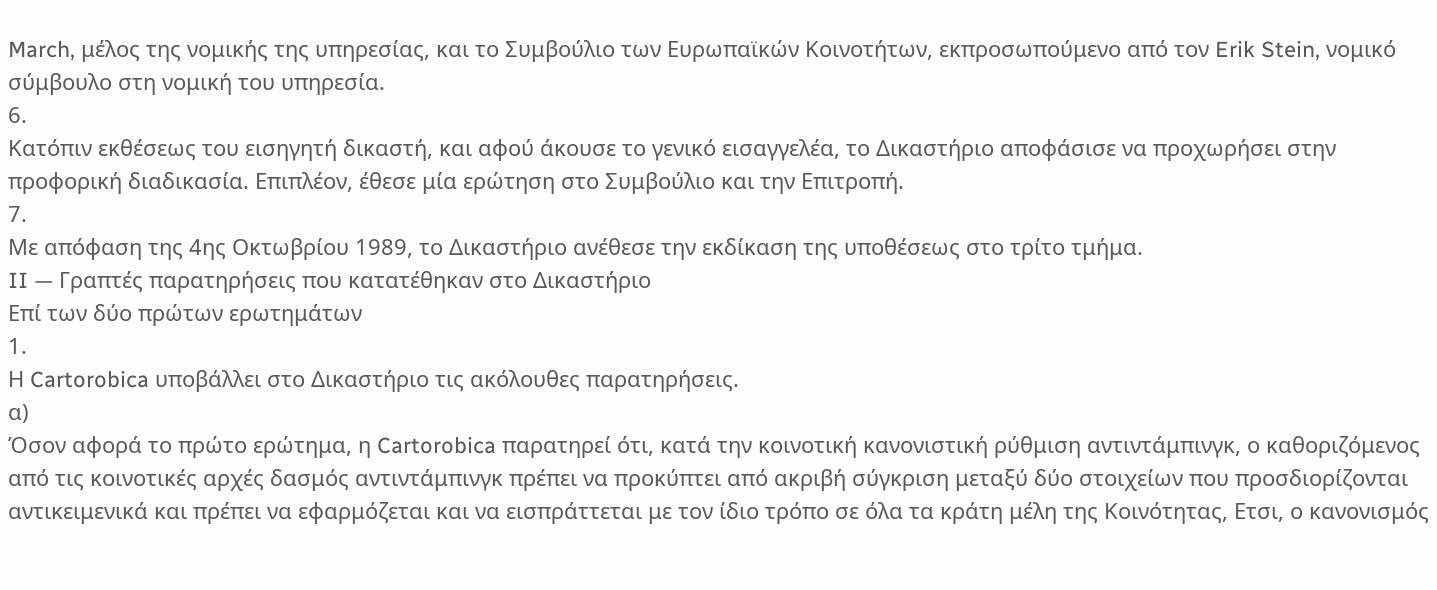March, μέλος της νομικής της υπηρεσίας, και το Συμβούλιο των Ευρωπαϊκών Κοινοτήτων, εκπροσωπούμενο από τον Erik Stein, νομικό σύμβουλο στη νομική του υπηρεσία.
6.
Κατόπιν εκθέσεως του εισηγητή δικαστή, και αφού άκουσε το γενικό εισαγγελέα, το Δικαστήριο αποφάσισε να προχωρήσει στην προφορική διαδικασία. Επιπλέον, έθεσε μία ερώτηση στο Συμβούλιο και την Επιτροπή.
7.
Με απόφαση της 4ης Οκτωβρίου 1989, το Δικαστήριο ανέθεσε την εκδίκαση της υποθέσεως στο τρίτο τμήμα.
II — Γραπτές παρατηρήσεις που κατατέθηκαν στο Δικαστήριο
Επί των δύο πρώτων ερωτημάτων
1.
Η Cartorobica υποβάλλει στο Δικαστήριο τις ακόλουθες παρατηρήσεις.
α)
Όσον αφορά το πρώτο ερώτημα, η Cartorobica παρατηρεί ότι, κατά την κοινοτική κανονιστική ρύθμιση αντιντάμπινγκ, ο καθοριζόμενος από τις κοινοτικές αρχές δασμός αντιντάμπινγκ πρέπει να προκύπτει από ακριβή σύγκριση μεταξύ δύο στοιχείων που προσδιορίζονται αντικειμενικά και πρέπει να εφαρμόζεται και να εισπράττεται με τον ίδιο τρόπο σε όλα τα κράτη μέλη της Κοινότητας, Ετσι, ο κανονισμός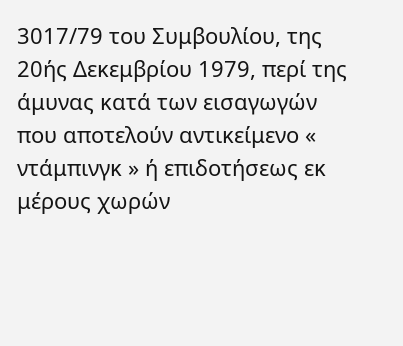3017/79 του Συμβουλίου, της 20ής Δεκεμβρίου 1979, περί της άμυνας κατά των εισαγωγών που αποτελούν αντικείμενο « ντάμπινγκ » ή επιδοτήσεως εκ μέρους χωρών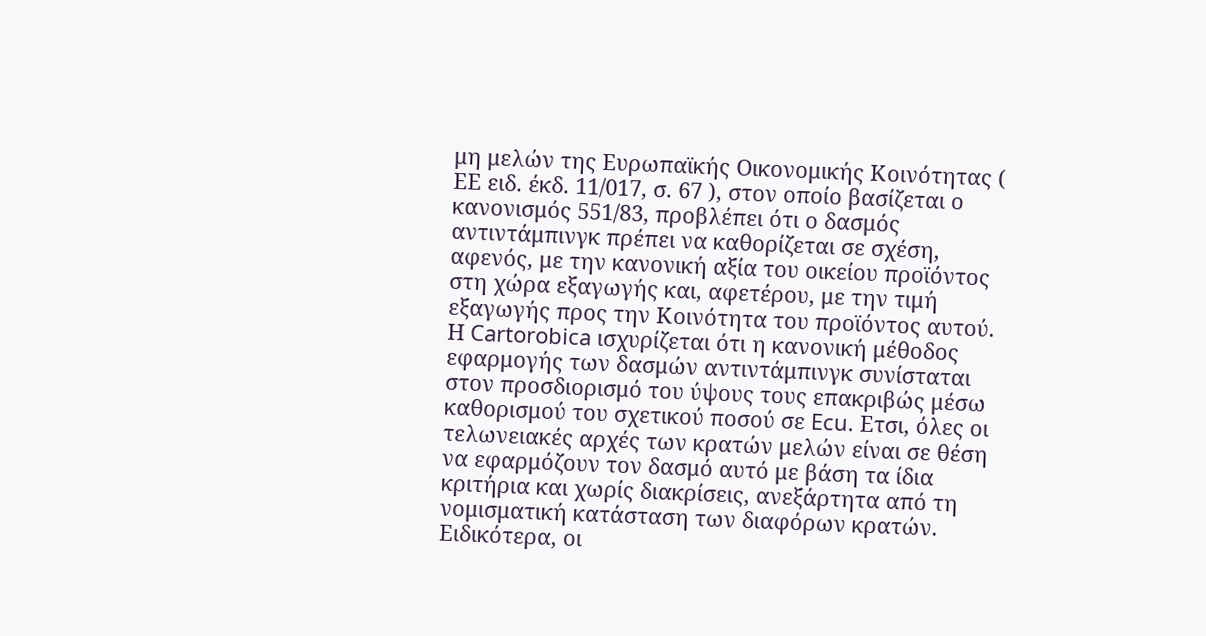μη μελών της Ευρωπαϊκής Οικονομικής Κοινότητας ( ΕΕ ειδ. έκδ. 11/017, σ. 67 ), στον οποίο βασίζεται ο κανονισμός 551/83, προβλέπει ότι ο δασμός αντιντάμπινγκ πρέπει να καθορίζεται σε σχέση, αφενός, με την κανονική αξία του οικείου προϊόντος στη χώρα εξαγωγής και, αφετέρου, με την τιμή εξαγωγής προς την Κοινότητα του προϊόντος αυτού.
Η Cartorobica ισχυρίζεται ότι η κανονική μέθοδος εφαρμογής των δασμών αντιντάμπινγκ συνίσταται στον προσδιορισμό του ύψους τους επακριβώς μέσω καθορισμού του σχετικού ποσού σε Ecu. Ετσι, όλες οι τελωνειακές αρχές των κρατών μελών είναι σε θέση να εφαρμόζουν τον δασμό αυτό με βάση τα ίδια κριτήρια και χωρίς διακρίσεις, ανεξάρτητα από τη νομισματική κατάσταση των διαφόρων κρατών. Ειδικότερα, οι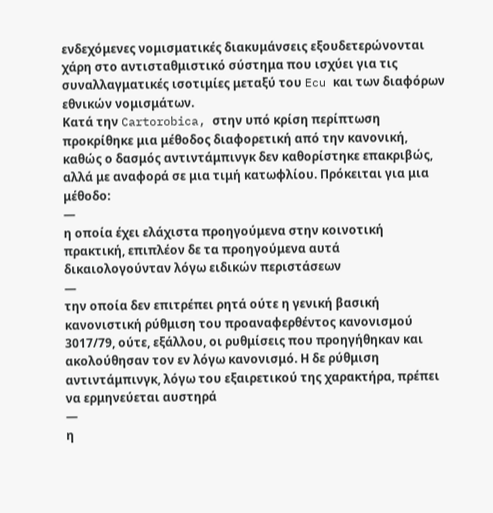ενδεχόμενες νομισματικές διακυμάνσεις εξουδετερώνονται χάρη στο αντισταθμιστικό σύστημα που ισχύει για τις συναλλαγματικές ισοτιμίες μεταξύ του Ecu και των διαφόρων εθνικών νομισμάτων.
Κατά την Cartorobica, στην υπό κρίση περίπτωση προκρίθηκε μια μέθοδος διαφορετική από την κανονική, καθώς ο δασμός αντιντάμπινγκ δεν καθορίστηκε επακριβώς, αλλά με αναφορά σε μια τιμή κατωφλίου. Πρόκειται για μια μέθοδο:
—
η οποία έχει ελάχιστα προηγούμενα στην κοινοτική πρακτική, επιπλέον δε τα προηγούμενα αυτά δικαιολογούνταν λόγω ειδικών περιστάσεων
—
την οποία δεν επιτρέπει ρητά ούτε η γενική βασική κανονιστική ρύθμιση του προαναφερθέντος κανονισμού 3017/79, ούτε, εξάλλου, οι ρυθμίσεις που προηγήθηκαν και ακολούθησαν τον εν λόγω κανονισμό. Η δε ρύθμιση αντιντάμπινγκ, λόγω του εξαιρετικού της χαρακτήρα, πρέπει να ερμηνεύεται αυστηρά
—
η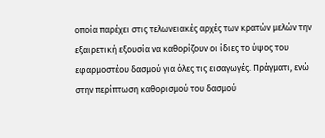οποία παρέχει στις τελωνειακές αρχές των κρατών μελών την εξαιρετική εξουσία να καθορίζουν οι ίδιες το ύψος του εφαρμοστέου δασμού για όλες τις εισαγωγές. Πράγματι, ενώ στην περίπτωση καθορισμού του δασμού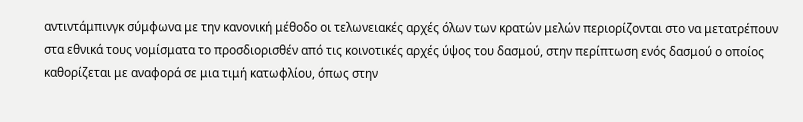αντιντάμπινγκ σύμφωνα με την κανονική μέθοδο οι τελωνειακές αρχές όλων των κρατών μελών περιορίζονται στο να μετατρέπουν στα εθνικά τους νομίσματα το προσδιορισθέν από τις κοινοτικές αρχές ύψος του δασμού, στην περίπτωση ενός δασμού ο οποίος καθορίζεται με αναφορά σε μια τιμή κατωφλίου, όπως στην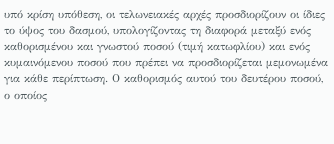υπό κρίση υπόθεση, οι τελωνειακές αρχές προσδιορίζουν οι ίδιες το ύψος του δασμού, υπολογίζοντας τη διαφορά μεταξύ ενός καθορισμένου και γνωστού ποσού (τιμή κατωφλίου) και ενός κυμαινόμενου ποσού που πρέπει να προσδιορίζεται μεμονωμένα για κάθε περίπτωση. Ο καθορισμός αυτού του δευτέρου ποσού, ο οποίος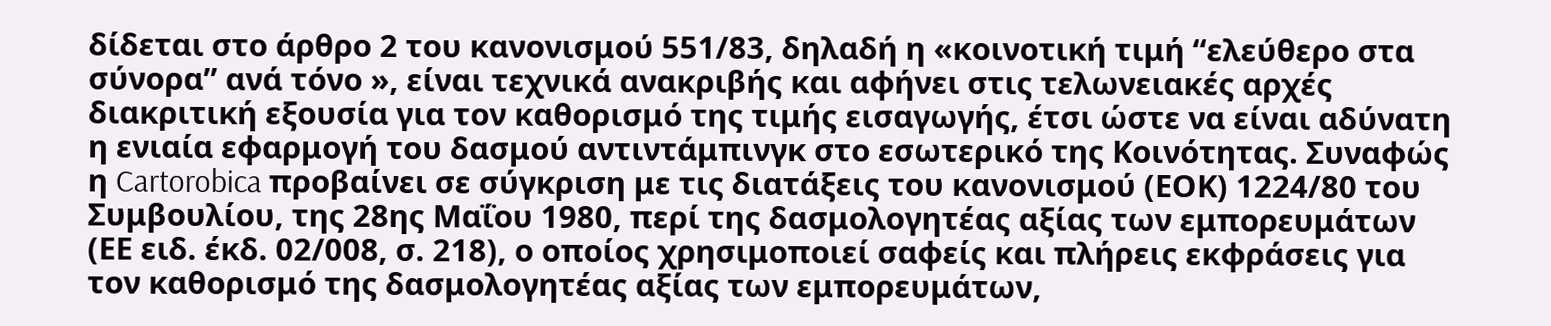δίδεται στο άρθρο 2 του κανονισμού 551/83, δηλαδή η «κοινοτική τιμή “ελεύθερο στα σύνορα” ανά τόνο », είναι τεχνικά ανακριβής και αφήνει στις τελωνειακές αρχές διακριτική εξουσία για τον καθορισμό της τιμής εισαγωγής, έτσι ώστε να είναι αδύνατη η ενιαία εφαρμογή του δασμού αντιντάμπινγκ στο εσωτερικό της Κοινότητας. Συναφώς η Cartorobica προβαίνει σε σύγκριση με τις διατάξεις του κανονισμού (ΕΟΚ) 1224/80 του Συμβουλίου, της 28ης Μαΐου 1980, περί της δασμολογητέας αξίας των εμπορευμάτων (ΕΕ ειδ. έκδ. 02/008, σ. 218), ο οποίος χρησιμοποιεί σαφείς και πλήρεις εκφράσεις για τον καθορισμό της δασμολογητέας αξίας των εμπορευμάτων,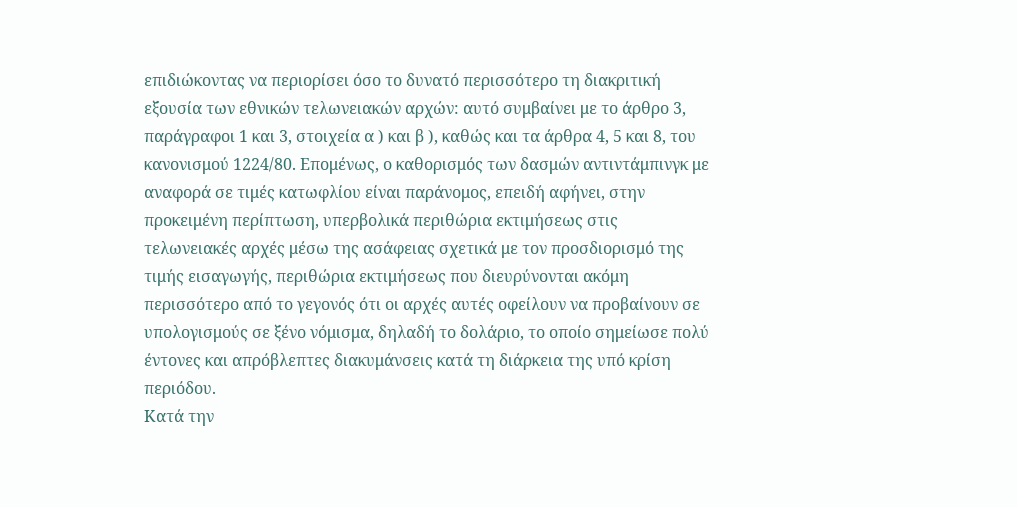επιδιώκοντας να περιορίσει όσο το δυνατό περισσότερο τη διακριτική εξουσία των εθνικών τελωνειακών αρχών: αυτό συμβαίνει με το άρθρο 3, παράγραφοι 1 και 3, στοιχεία α ) και β ), καθώς και τα άρθρα 4, 5 και 8, του κανονισμού 1224/80. Επομένως, ο καθορισμός των δασμών αντιντάμπινγκ με αναφορά σε τιμές κατωφλίου είναι παράνομος, επειδή αφήνει, στην προκειμένη περίπτωση, υπερβολικά περιθώρια εκτιμήσεως στις τελωνειακές αρχές μέσω της ασάφειας σχετικά με τον προσδιορισμό της τιμής εισαγωγής, περιθώρια εκτιμήσεως που διευρύνονται ακόμη περισσότερο από το γεγονός ότι οι αρχές αυτές οφείλουν να προβαίνουν σε υπολογισμούς σε ξένο νόμισμα, δηλαδή το δολάριο, το οποίο σημείωσε πολύ έντονες και απρόβλεπτες διακυμάνσεις κατά τη διάρκεια της υπό κρίση περιόδου.
Κατά την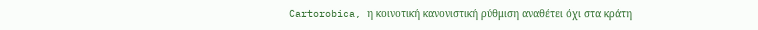Cartorobica, η κοινοτική κανονιστική ρύθμιση αναθέτει όχι στα κράτη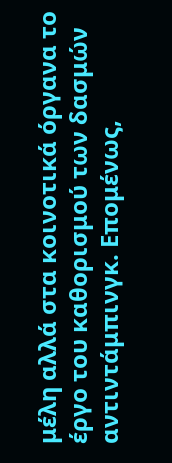μέλη αλλά στα κοινοτικά όργανα το έργο του καθορισμού των δασμών αντιντάμπινγκ. Επομένως,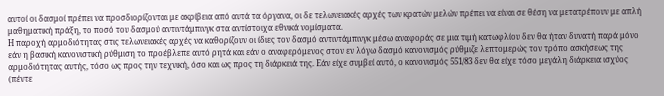αυτοί οι δασμοί πρέπει να προσδιορίζονται με ακρίβεια από αυτά τα όργανα, οι δε τελωνειακές αρχές των κρατών μελών πρέπει να είναι σε θέση να μετατρέπουν με απλή μαθηματική πράξη, το ποσό του δασμού αντιντάμπινγκ στα αντίστοιχα εθνικά νομίσματα.
Η παροχή αρμοδιότητας στις τελωνειακές αρχές να καθορίζουν οι ίδιες τον δασμό αντιντάμπινγκ μέσω αναφοράς σε μια τιμή κατωφλίου δεν θα ήταν δυνατή παρά μόνο εάν η βασική κανονιστική ρύθμιση το προέβλεπε αυτό ρητά και εάν ο αναφερόμενος στον εν λόγω δασμό κανονισμός ρύθμιζε λεπτομερώς τον τρόπο ασκήσεως της αρμοδιότητας αυτής, τόσο ως προς την τεχνική, όσο και ως προς τη διάρκειά της. Εάν είχε συμβεί αυτό, ο κανονισμός 551/83 δεν θα είχε τόσο μεγάλη διάρκεια ισχύος (πέντε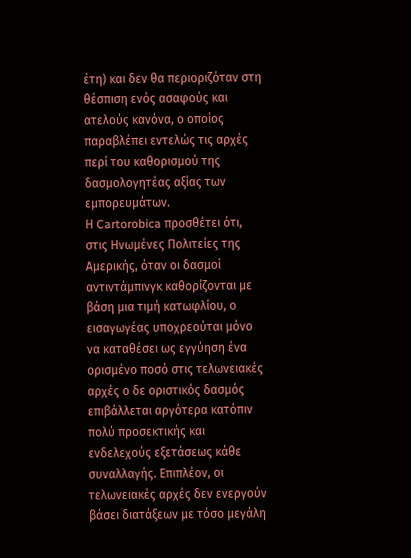έτη) και δεν θα περιοριζόταν στη θέσπιση ενός ασαφούς και ατελούς κανόνα, ο οποίος παραβλέπει εντελώς τις αρχές περί του καθορισμού της δασμολογητέας αξίας των εμπορευμάτων.
Η Cartorobica προσθέτει ότι, στις Ηνωμένες Πολιτείες της Αμερικής, όταν οι δασμοί αντιντάμπινγκ καθορίζονται με βάση μια τιμή κατωφλίου, ο εισαγωγέας υποχρεούται μόνο να καταθέσει ως εγγύηση ένα ορισμένο ποσό στις τελωνειακές αρχές ο δε οριστικός δασμός επιβάλλεται αργότερα κατόπιν πολύ προσεκτικής και ενδελεχούς εξετάσεως κάθε συναλλαγής. Επιπλέον, οι τελωνειακές αρχές δεν ενεργούν βάσει διατάξεων με τόσο μεγάλη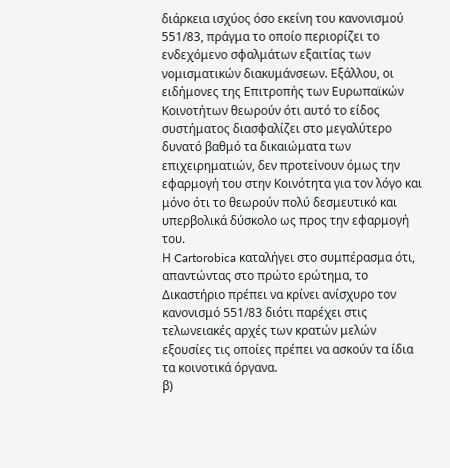διάρκεια ισχύος όσο εκείνη του κανονισμού 551/83, πράγμα το οποίο περιορίζει το ενδεχόμενο σφαλμάτων εξαιτίας των νομισματικών διακυμάνσεων. Εξάλλου, οι ειδήμονες της Επιτροπής των Ευρωπαϊκών Κοινοτήτων θεωρούν ότι αυτό το είδος συστήματος διασφαλίζει στο μεγαλύτερο δυνατό βαθμό τα δικαιώματα των επιχειρηματιών, δεν προτείνουν όμως την εφαρμογή του στην Κοινότητα για τον λόγο και μόνο ότι το θεωρούν πολύ δεσμευτικό και υπερβολικά δύσκολο ως προς την εφαρμογή του.
Η Cartorobica καταλήγει στο συμπέρασμα ότι, απαντώντας στο πρώτο ερώτημα, το Δικαστήριο πρέπει να κρίνει ανίσχυρο τον κανονισμό 551/83 διότι παρέχει στις τελωνειακές αρχές των κρατών μελών εξουσίες τις οποίες πρέπει να ασκούν τα ίδια τα κοινοτικά όργανα.
β)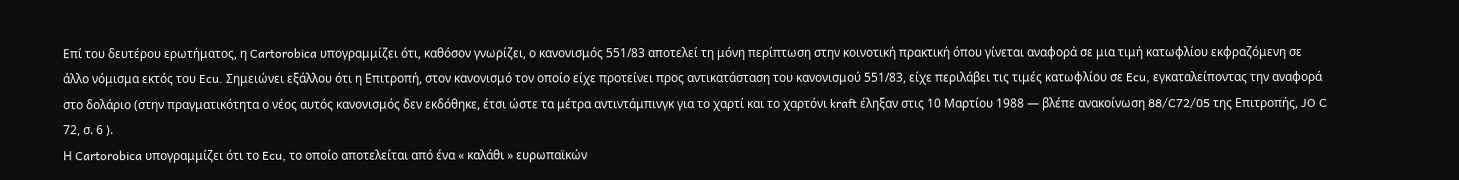Επί του δευτέρου ερωτήματος, η Cartorobica υπογραμμίζει ότι, καθόσον γνωρίζει, ο κανονισμός 551/83 αποτελεί τη μόνη περίπτωση στην κοινοτική πρακτική όπου γίνεται αναφορά σε μια τιμή κατωφλίου εκφραζόμενη σε άλλο νόμισμα εκτός του Ecu. Σημειώνει εξάλλου ότι η Επιτροπή, στον κανονισμό τον οποίο είχε προτείνει προς αντικατάσταση του κανονισμού 551/83, είχε περιλάβει τις τιμές κατωφλίου σε Ecu, εγκαταλείποντας την αναφορά στο δολάριο (στην πραγματικότητα ο νέος αυτός κανονισμός δεν εκδόθηκε, έτσι ώστε τα μέτρα αντιντάμπινγκ για το χαρτί και το χαρτόνι kraft έληξαν στις 10 Μαρτίου 1988 — βλέπε ανακοίνωση 88/C72/05 της Επιτροπής, JO C 72, σ. 6 ).
Η Cartorobica υπογραμμίζει ότι το Ecu, το οποίο αποτελείται από ένα « καλάθι » ευρωπαϊκών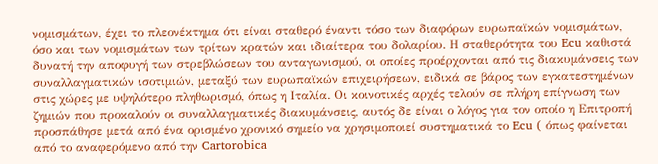νομισμάτων, έχει το πλεονέκτημα ότι είναι σταθερό έναντι τόσο των διαφόρων ευρωπαϊκών νομισμάτων, όσο και των νομισμάτων των τρίτων κρατών και ιδιαίτερα του δολαρίου. Η σταθερότητα του Ecu καθιστά δυνατή την αποφυγή των στρεβλώσεων του ανταγωνισμού, οι οποίες προέρχονται από τις διακυμάνσεις των συναλλαγματικών ισοτιμιών, μεταξύ των ευρωπαϊκών επιχειρήσεων, ειδικά σε βάρος των εγκατεστημένων στις χώρες με υψηλότερο πληθωρισμό, όπως η Ιταλία. Οι κοινοτικές αρχές τελούν σε πλήρη επίγνωση των ζημιών που προκαλούν οι συναλλαγματικές διακυμάνσεις, αυτός δε είναι ο λόγος για τον οποίο η Επιτροπή προσπάθησε μετά από ένα ορισμένο χρονικό σημείο να χρησιμοποιεί συστηματικά το Ecu ( όπως φαίνεται από το αναφερόμενο από την Cartorobica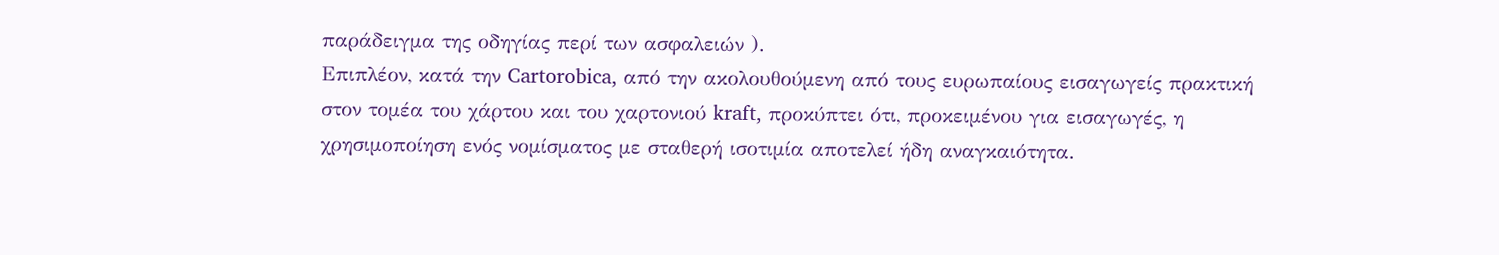παράδειγμα της οδηγίας περί των ασφαλειών ).
Επιπλέον, κατά την Cartorobica, από την ακολουθούμενη από τους ευρωπαίους εισαγωγείς πρακτική στον τομέα του χάρτου και του χαρτονιού kraft, προκύπτει ότι, προκειμένου για εισαγωγές, η χρησιμοποίηση ενός νομίσματος με σταθερή ισοτιμία αποτελεί ήδη αναγκαιότητα.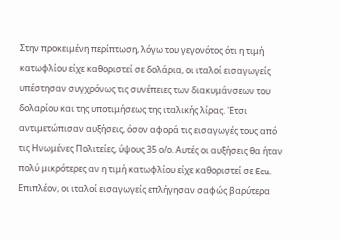Στην προκειμένη περίπτωση, λόγω του γεγονότος ότι η τιμή κατωφλίου είχε καθοριστεί σε δολάρια, οι ιταλοί εισαγωγείς υπέστησαν συγχρόνως τις συνέπειες των διακυμάνσεων του δολαρίου και της υποτιμήσεως της ιταλικής λίρας. 'Ετσι αντιμετώπισαν αυξήσεις, όσον αφορά τις εισαγωγές τους από τις Ηνωμένες Πολιτείες, ύψους 35 ο/ο. Αυτές οι αυξήσεις θα ήταν πολύ μικρότερες αν η τιμή κατωφλίου είχε καθοριστεί σε Ecu.
Επιπλέον, οι ιταλοί εισαγωγείς επλήγησαν σαφώς βαρύτερα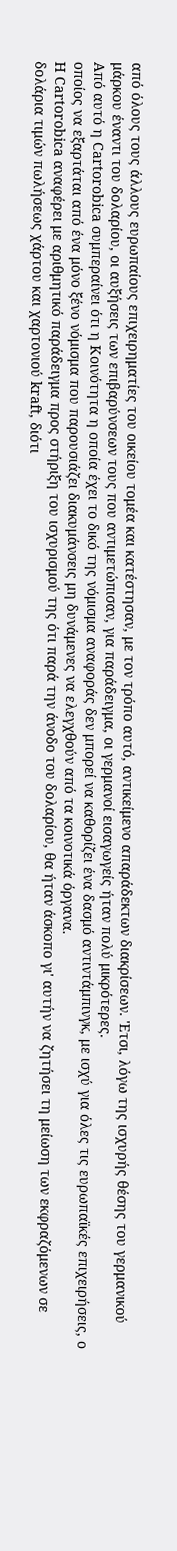από όλους τους άλλους ευρωπαίους επιχειρηματίες του οικείου τομέα και κατέστησαν, με τον τρόπο αυτό, αντικείμενο απαράδεκτων διακρίσεων. 'Ετσι, λόγω της ισχυρής θέσης του γερμανικού μάρκου έναντι του δολαρίου, οι αυξήσεις των επιβαρύνσεων τους που αντιμετώπισαν, για παράδειγμα, οι γερμανοί εισαγωγείς ήταν πολύ μικρότερες.
Από αυτό η Cartorobica συμπεραίνει ότι η Κοινότητα η οποία έχει το δικό της νόμισμα αναφοράς δεν μπορεί να καθορίζει ένα δασμό αντιντάμπινγκ, με ισχύ για όλες τις ευρωπαϊκές επιχειρήσεις, ο οποίος να εξαρτάται από ένα μόνο ξένο νόμισμα που παρουσιάζει διακυμάνσεις μη δυνάμενες να ελεγχθούν από τα κοινοτικά όργανα.
Η Cartorobica αναφέρει με αριθμητικό παράδειγμα προς στήριξη του ισχυρισμού της ότι παρά την άνοδο του δολαρίου, θα ήταν άσκοπο γι' αυτήν να ζητήσει τη μείωση των εκφραζόμενων σε δολάρια τιμών πωλήσεως χάρτου και χαρτονιού kraft, διότι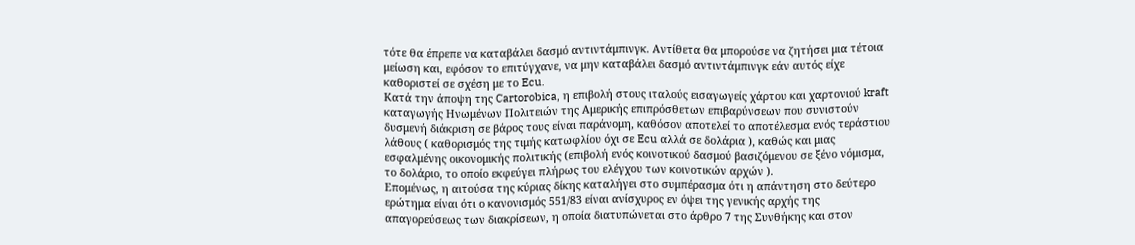τότε θα έπρεπε να καταβάλει δασμό αντιντάμπινγκ. Αντίθετα θα μπορούσε να ζητήσει μια τέτοια μείωση και, εφόσον το επιτύγχανε, να μην καταβάλει δασμό αντιντάμπινγκ εάν αυτός είχε καθοριστεί σε σχέση με το Ecu.
Κατά την άποψη της Cartorobica, η επιβολή στους ιταλούς εισαγωγείς χάρτου και χαρτονιού kraft καταγωγής Ηνωμένων Πολιτειών της Αμερικής επιπρόσθετων επιβαρύνσεων που συνιστούν δυσμενή διάκριση σε βάρος τους είναι παράνομη, καθόσον αποτελεί το αποτέλεσμα ενός τεράστιου λάθους ( καθορισμός της τιμής κατωφλίου όχι σε Ecu αλλά σε δολάρια ), καθώς και μιας εσφαλμένης οικονομικής πολιτικής (επιβολή ενός κοινοτικού δασμού βασιζόμενου σε ξένο νόμισμα, το δολάριο, το οποίο εκφεύγει πλήρως του ελέγχου των κοινοτικών αρχών ).
Επομένως, η αιτούσα της κύριας δίκης καταλήγει στο συμπέρασμα ότι η απάντηση στο δεύτερο ερώτημα είναι ότι ο κανονισμός 551/83 είναι ανίσχυρος εν όψει της γενικής αρχής της απαγορεύσεως των διακρίσεων, η οποία διατυπώνεται στο άρθρο 7 της Συνθήκης και στον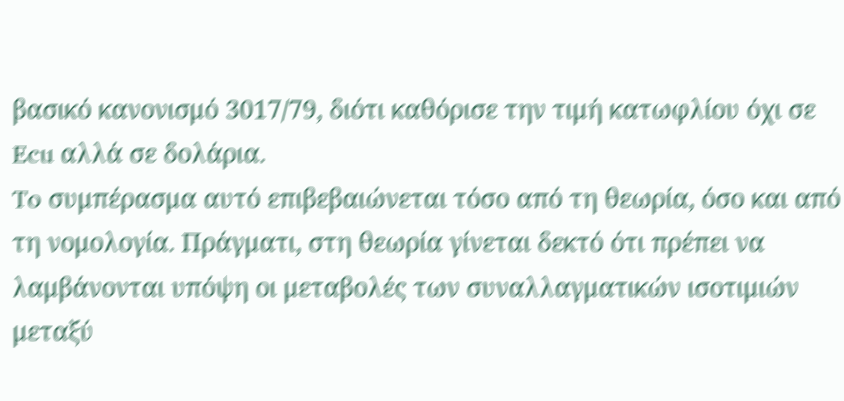βασικό κανονισμό 3017/79, διότι καθόρισε την τιμή κατωφλίου όχι σε Ecu αλλά σε δολάρια.
To συμπέρασμα αυτό επιβεβαιώνεται τόσο από τη θεωρία, όσο και από τη νομολογία. Πράγματι, στη θεωρία γίνεται δεκτό ότι πρέπει να λαμβάνονται υπόψη οι μεταβολές των συναλλαγματικών ισοτιμιών μεταξύ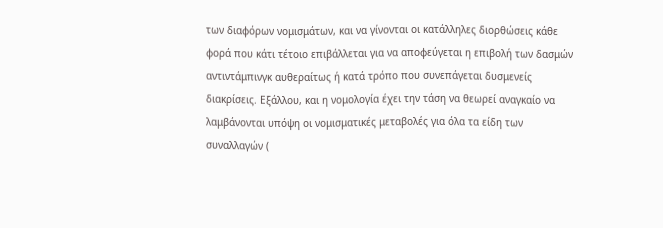των διαφόρων νομισμάτων, και να γίνονται οι κατάλληλες διορθώσεις κάθε φορά που κάτι τέτοιο επιβάλλεται για να αποφεύγεται η επιβολή των δασμών αντιντάμπινγκ αυθεραίτως ή κατά τρόπο που συνεπάγεται δυσμενείς διακρίσεις. Εξάλλου, και η νομολογία έχει την τάση να θεωρεί αναγκαίο να λαμβάνονται υπόψη οι νομισματικές μεταβολές για όλα τα είδη των συναλλαγών (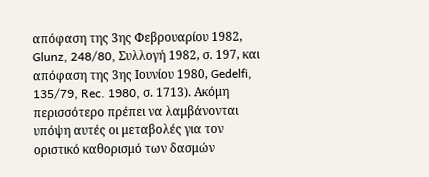απόφαση της 3ης Φεβρουαρίου 1982, Glunz, 248/80, Συλλογή 1982, σ. 197, και απόφαση της 3ης Ιουνίου 1980, Gedelfi, 135/79, Rec. 1980, σ. 1713). Ακόμη περισσότερο πρέπει να λαμβάνονται υπόψη αυτές οι μεταβολές για τον οριστικό καθορισμό των δασμών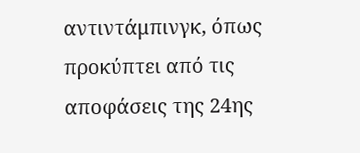αντιντάμπινγκ, όπως προκύπτει από τις αποφάσεις της 24ης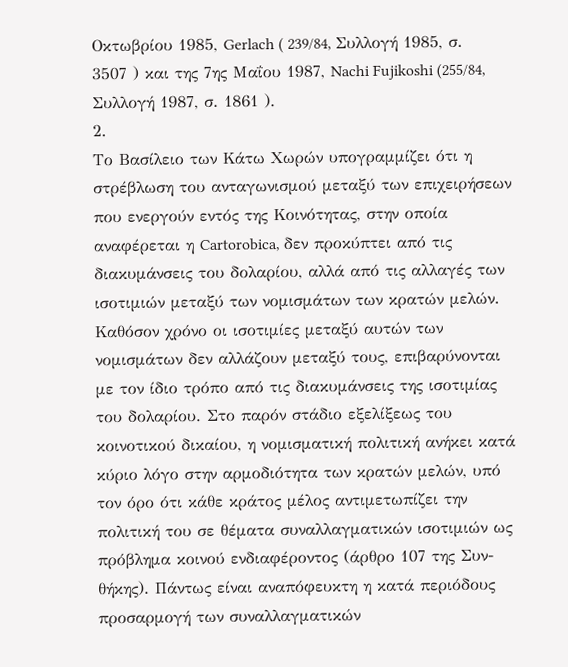Οκτωβρίου 1985, Gerlach ( 239/84, Συλλογή 1985, σ. 3507 ) και της 7ης Μαΐου 1987, Nachi Fujikoshi (255/84, Συλλογή 1987, σ. 1861 ).
2.
Το Βασίλειο των Κάτω Χωρών υπογραμμίζει ότι η στρέβλωση του ανταγωνισμού μεταξύ των επιχειρήσεων που ενεργούν εντός της Κοινότητας, στην οποία αναφέρεται η Cartorobica, δεν προκύπτει από τις διακυμάνσεις του δολαρίου, αλλά από τις αλλαγές των ισοτιμιών μεταξύ των νομισμάτων των κρατών μελών.
Καθόσον χρόνο οι ισοτιμίες μεταξύ αυτών των νομισμάτων δεν αλλάζουν μεταξύ τους, επιβαρύνονται με τον ίδιο τρόπο από τις διακυμάνσεις της ισοτιμίας του δολαρίου. Στο παρόν στάδιο εξελίξεως του κοινοτικού δικαίου, η νομισματική πολιτική ανήκει κατά κύριο λόγο στην αρμοδιότητα των κρατών μελών, υπό τον όρο ότι κάθε κράτος μέλος αντιμετωπίζει την πολιτική του σε θέματα συναλλαγματικών ισοτιμιών ως πρόβλημα κοινού ενδιαφέροντος (άρθρο 107 της Συν- θήκης). Πάντως είναι αναπόφευκτη η κατά περιόδους προσαρμογή των συναλλαγματικών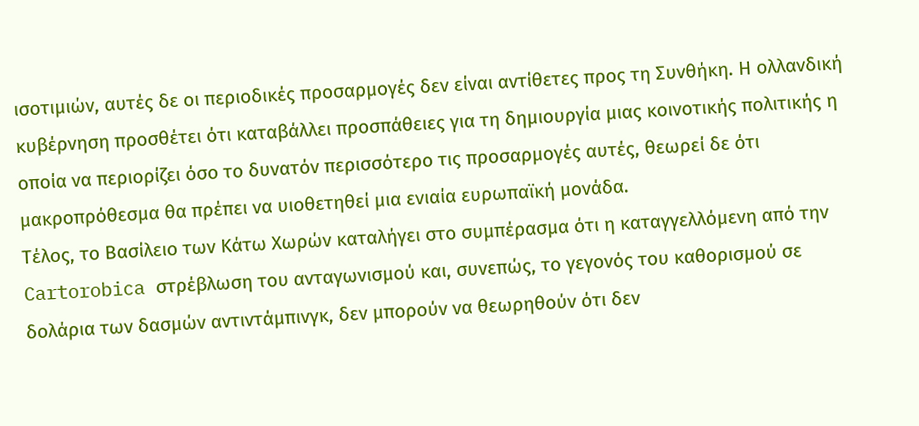ισοτιμιών, αυτές δε οι περιοδικές προσαρμογές δεν είναι αντίθετες προς τη Συνθήκη. Η ολλανδική κυβέρνηση προσθέτει ότι καταβάλλει προσπάθειες για τη δημιουργία μιας κοινοτικής πολιτικής η οποία να περιορίζει όσο το δυνατόν περισσότερο τις προσαρμογές αυτές, θεωρεί δε ότι μακροπρόθεσμα θα πρέπει να υιοθετηθεί μια ενιαία ευρωπαϊκή μονάδα.
Τέλος, το Βασίλειο των Κάτω Χωρών καταλήγει στο συμπέρασμα ότι η καταγγελλόμενη από την Cartorobica στρέβλωση του ανταγωνισμού και, συνεπώς, το γεγονός του καθορισμού σε δολάρια των δασμών αντιντάμπινγκ, δεν μπορούν να θεωρηθούν ότι δεν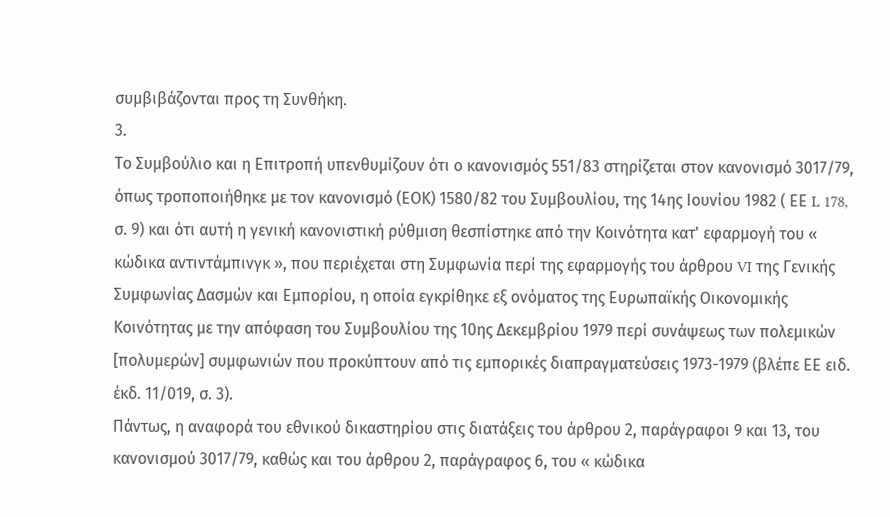συμβιβάζονται προς τη Συνθήκη.
3.
Το Συμβούλιο και η Επιτροπή υπενθυμίζουν ότι ο κανονισμός 551/83 στηρίζεται στον κανονισμό 3017/79, όπως τροποποιήθηκε με τον κανονισμό (ΕΟΚ) 1580/82 του Συμβουλίου, της 14ης Ιουνίου 1982 ( ΕΕ L 178, σ. 9) και ότι αυτή η γενική κανονιστική ρύθμιση θεσπίστηκε από την Κοινότητα κατ' εφαρμογή του « κώδικα αντιντάμπινγκ », που περιέχεται στη Συμφωνία περί της εφαρμογής του άρθρου VI της Γενικής Συμφωνίας Δασμών και Εμπορίου, η οποία εγκρίθηκε εξ ονόματος της Ευρωπαϊκής Οικονομικής Κοινότητας με την απόφαση του Συμβουλίου της 10ης Δεκεμβρίου 1979 περί συνάψεως των πολεμικών [πολυμερών] συμφωνιών που προκύπτουν από τις εμπορικές διαπραγματεύσεις 1973-1979 (βλέπε ΕΕ ειδ. έκδ. 11/019, σ. 3).
Πάντως, η αναφορά του εθνικού δικαστηρίου στις διατάξεις του άρθρου 2, παράγραφοι 9 και 13, του κανονισμού 3017/79, καθώς και του άρθρου 2, παράγραφος 6, του « κώδικα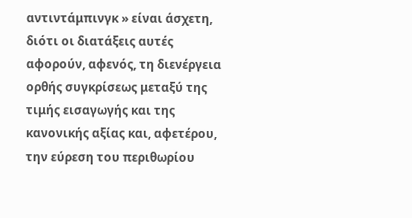αντιντάμπινγκ » είναι άσχετη, διότι οι διατάξεις αυτές αφορούν, αφενός, τη διενέργεια ορθής συγκρίσεως μεταξύ της τιμής εισαγωγής και της κανονικής αξίας και, αφετέρου, την εύρεση του περιθωρίου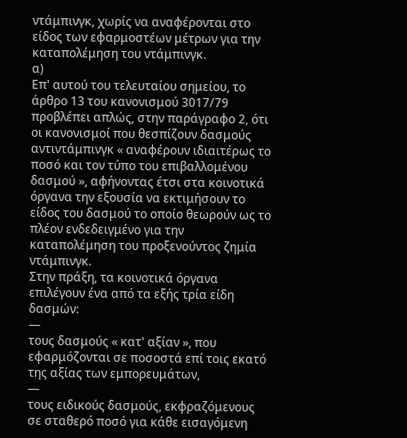ντάμπινγκ, χωρίς να αναφέρονται στο είδος των εφαρμοστέων μέτρων για την καταπολέμηση του ντάμπινγκ.
α)
Επ' αυτού του τελευταίου σημείου, το άρθρο 13 του κανονισμού 3017/79 προβλέπει απλώς, στην παράγραφο 2, ότι οι κανονισμοί που θεσπίζουν δασμούς αντιντάμπινγκ « αναφέρουν ιδιαιτέρως το ποσό και τον τύπο του επιβαλλομένου δασμού », αφήνοντας έτσι στα κοινοτικά όργανα την εξουσία να εκτιμήσουν το είδος του δασμού το οποίο θεωρούν ως το πλέον ενδεδειγμένο για την καταπολέμηση του προξενούντος ζημία ντάμπινγκ.
Στην πράξη, τα κοινοτικά όργανα επιλέγουν ένα από τα εξής τρία είδη δασμών:
—
τους δασμούς « κατ' αξίαν », που εφαρμόζονται σε ποσοστά επί τοις εκατό της αξίας των εμπορευμάτων,
—
τους ειδικούς δασμούς, εκφραζόμενους σε σταθερό ποσό για κάθε εισαγόμενη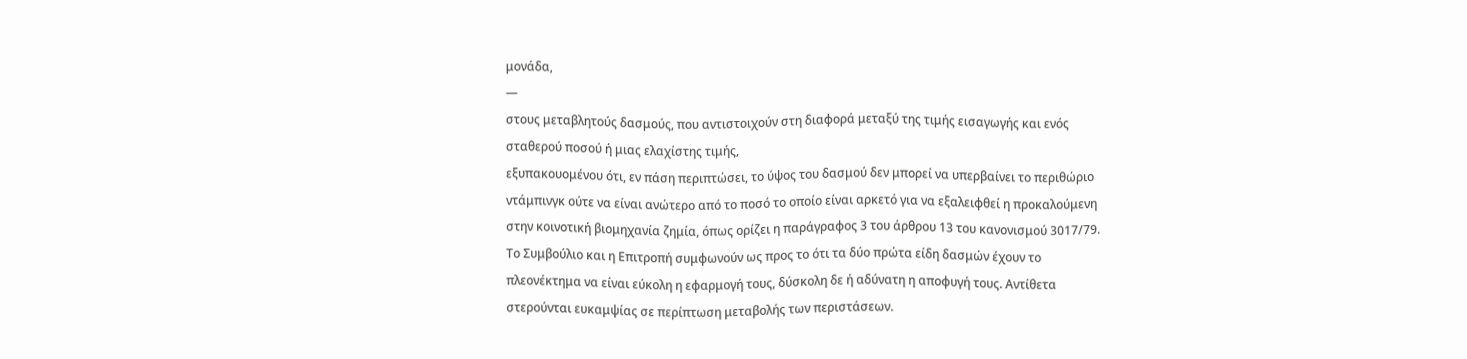μονάδα,
—
στους μεταβλητούς δασμούς, που αντιστοιχούν στη διαφορά μεταξύ της τιμής εισαγωγής και ενός σταθερού ποσού ή μιας ελαχίστης τιμής,
εξυπακουομένου ότι, εν πάση περιπτώσει, το ύψος του δασμού δεν μπορεί να υπερβαίνει το περιθώριο ντάμπινγκ ούτε να είναι ανώτερο από το ποσό το οποίο είναι αρκετό για να εξαλειφθεί η προκαλούμενη στην κοινοτική βιομηχανία ζημία, όπως ορίζει η παράγραφος 3 του άρθρου 13 του κανονισμού 3017/79.
Το Συμβούλιο και η Επιτροπή συμφωνούν ως προς το ότι τα δύο πρώτα είδη δασμών έχουν το πλεονέκτημα να είναι εύκολη η εφαρμογή τους, δύσκολη δε ή αδύνατη η αποφυγή τους. Αντίθετα στερούνται ευκαμψίας σε περίπτωση μεταβολής των περιστάσεων.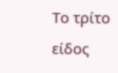Το τρίτο είδος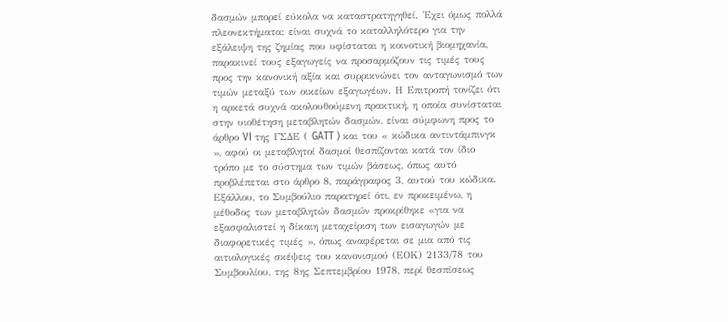δασμών μπορεί εύκολα να καταστρατηγηθεί. 'Εχει όμως πολλά πλεονεκτήματα: είναι συχνά το καταλληλότερο για την εξάλειψη της ζημίας που υφίσταται η κοινοτική βιομηχανία, παρακινεί τους εξαγωγείς να προσαρμόζουν τις τιμές τους προς την κανονική αξία και συρρικνώνει τον ανταγωνισμό των τιμών μεταξύ των οικείων εξαγωγέων. Η Επιτροπή τονίζει ότι η αρκετά συχνά ακολουθούμενη πρακτική, η οποία συνίσταται στην υιοθέτηση μεταβλητών δασμών, είναι σύμφωνη προς το άρθρο VI της ΓΣΔΕ ( GATT ) και του « κώδικα αντιντάμπινγκ », αφού οι μεταβλητοί δασμοί θεσπίζονται κατά τον ίδιο τρόπο με το σύστημα των τιμών βάσεως, όπως αυτό προβλέπεται στο άρθρο 8, παράγραφος 3, αυτού του κώδικα. Εξάλλου, το Συμβούλιο παρατηρεί ότι, εν προκειμένω, η μέθοδος των μεταβλητών δασμών προκρίθηκε «για να εξασφαλιστεί η δίκαιη μεταχείριση των εισαγωγών με διαφορετικές τιμές », όπως αναφέρεται σε μια από τις αιτιολογικές σκέψεις του κανονισμού (ΕΟΚ) 2133/78 του Συμβουλίου, της 8ης Σεπτεμβρίου 1978, περί θεσπίσεως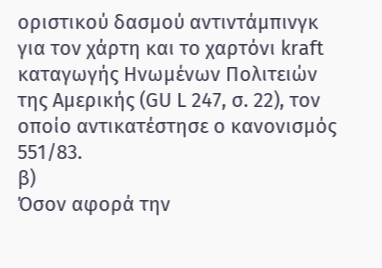οριστικού δασμού αντιντάμπινγκ για τον χάρτη και το χαρτόνι kraft καταγωγής Ηνωμένων Πολιτειών της Αμερικής (GU L 247, σ. 22), τον οποίο αντικατέστησε ο κανονισμός 551/83.
β)
Όσον αφορά την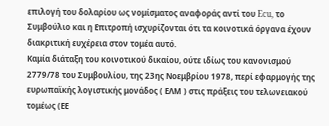επιλογή του δολαρίου ως νομίσματος αναφοράς αντί του Ecu, το Συμβούλιο και η Επιτροπή ισχυρίζονται ότι τα κοινοτικά όργανα έχουν διακριτική ευχέρεια στον τομέα αυτό.
Καμία διάταξη του κοινοτικού δικαίου, ούτε ιδίως του κανονισμού 2779/78 του Συμβουλίου, της 23ης Νοεμβρίου 1978, περί εφαρμογής της ευρωπαϊκής λογιστικής μονάδος ( ΕΛΜ ) στις πράξεις του τελωνειακού τομέως (ΕΕ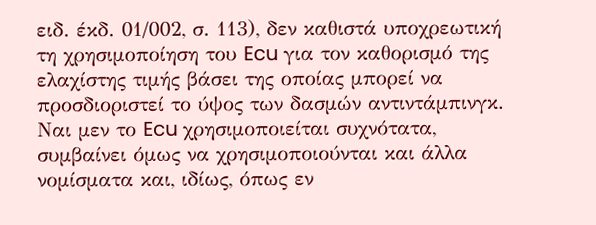ειδ. έκδ. 01/002, σ. 113), δεν καθιστά υποχρεωτική τη χρησιμοποίηση του Ecu για τον καθορισμό της ελαχίστης τιμής βάσει της οποίας μπορεί να προσδιοριστεί το ύψος των δασμών αντιντάμπινγκ. Ναι μεν το Ecu χρησιμοποιείται συχνότατα, συμβαίνει όμως να χρησιμοποιούνται και άλλα νομίσματα και, ιδίως, όπως εν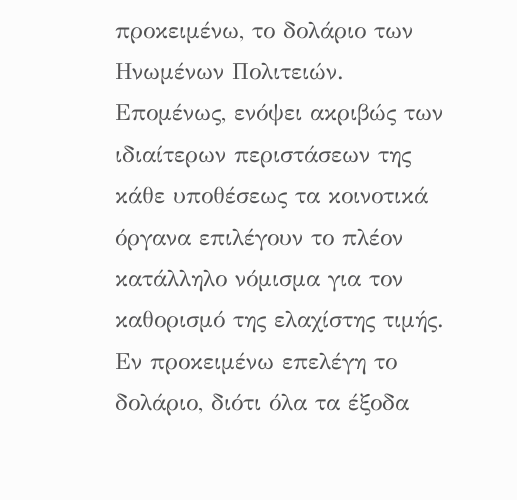προκειμένω, το δολάριο των Ηνωμένων Πολιτειών.
Επομένως, ενόψει ακριβώς των ιδιαίτερων περιστάσεων της κάθε υποθέσεως τα κοινοτικά όργανα επιλέγουν το πλέον κατάλληλο νόμισμα για τον καθορισμό της ελαχίστης τιμής. Εν προκειμένω επελέγη το δολάριο, διότι όλα τα έξοδα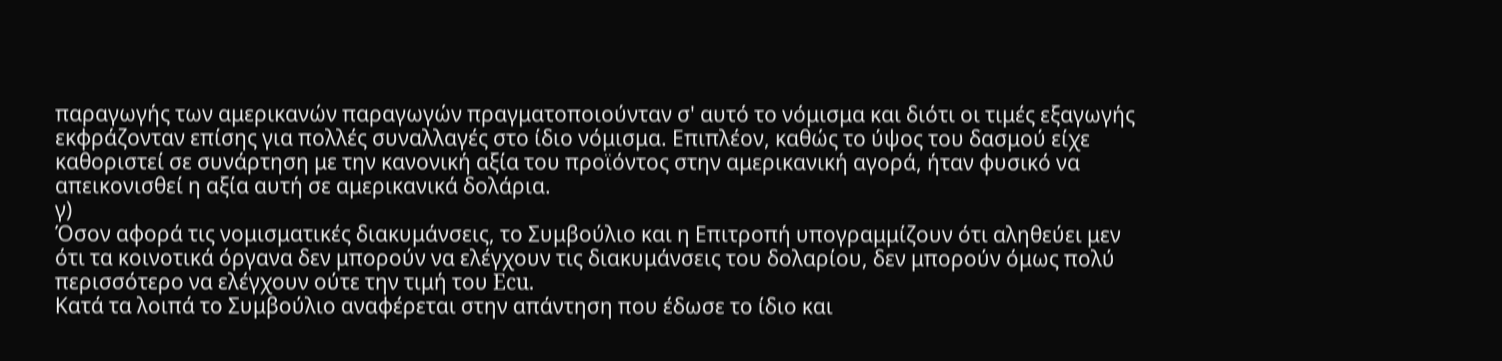παραγωγής των αμερικανών παραγωγών πραγματοποιούνταν σ' αυτό το νόμισμα και διότι οι τιμές εξαγωγής εκφράζονταν επίσης για πολλές συναλλαγές στο ίδιο νόμισμα. Επιπλέον, καθώς το ύψος του δασμού είχε καθοριστεί σε συνάρτηση με την κανονική αξία του προϊόντος στην αμερικανική αγορά, ήταν φυσικό να απεικονισθεί η αξία αυτή σε αμερικανικά δολάρια.
γ)
Όσον αφορά τις νομισματικές διακυμάνσεις, το Συμβούλιο και η Επιτροπή υπογραμμίζουν ότι αληθεύει μεν ότι τα κοινοτικά όργανα δεν μπορούν να ελέγχουν τις διακυμάνσεις του δολαρίου, δεν μπορούν όμως πολύ περισσότερο να ελέγχουν ούτε την τιμή του Ecu.
Κατά τα λοιπά το Συμβούλιο αναφέρεται στην απάντηση που έδωσε το ίδιο και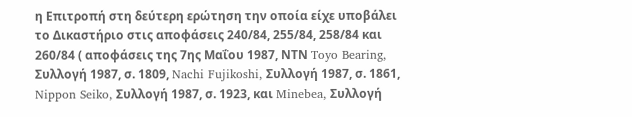η Επιτροπή στη δεύτερη ερώτηση την οποία είχε υποβάλει το Δικαστήριο στις αποφάσεις 240/84, 255/84, 258/84 και 260/84 ( αποφάσεις της 7ης Μαΐου 1987, ΝΤΝ Toyo Bearing, Συλλογή 1987, σ. 1809, Nachi Fujikoshi, Συλλογή 1987, σ. 1861, Nippon Seiko, Συλλογή 1987, σ. 1923, και Minebea, Συλλογή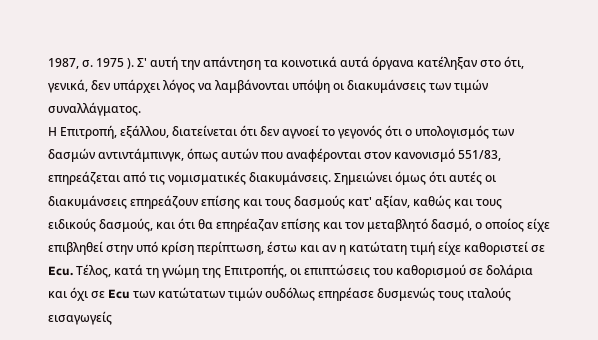1987, σ. 1975 ). Σ' αυτή την απάντηση τα κοινοτικά αυτά όργανα κατέληξαν στο ότι, γενικά, δεν υπάρχει λόγος να λαμβάνονται υπόψη οι διακυμάνσεις των τιμών συναλλάγματος.
Η Επιτροπή, εξάλλου, διατείνεται ότι δεν αγνοεί το γεγονός ότι ο υπολογισμός των δασμών αντιντάμπινγκ, όπως αυτών που αναφέρονται στον κανονισμό 551/83, επηρεάζεται από τις νομισματικές διακυμάνσεις. Σημειώνει όμως ότι αυτές οι διακυμάνσεις επηρεάζουν επίσης και τους δασμούς κατ' αξίαν, καθώς και τους ειδικούς δασμούς, και ότι θα επηρέαζαν επίσης και τον μεταβλητό δασμό, ο οποίος είχε επιβληθεί στην υπό κρίση περίπτωση, έστω και αν η κατώτατη τιμή είχε καθοριστεί σε Ecu. Τέλος, κατά τη γνώμη της Επιτροπής, οι επιπτώσεις του καθορισμού σε δολάρια και όχι σε Ecu των κατώτατων τιμών ουδόλως επηρέασε δυσμενώς τους ιταλούς εισαγωγείς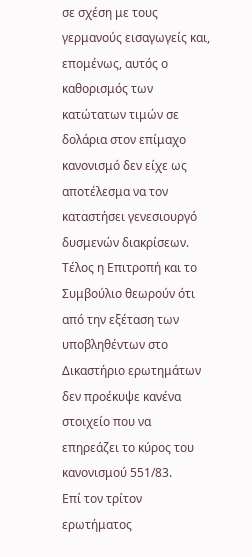σε σχέση με τους γερμανούς εισαγωγείς και, επομένως, αυτός ο καθορισμός των κατώτατων τιμών σε δολάρια στον επίμαχο κανονισμό δεν είχε ως αποτέλεσμα να τον καταστήσει γενεσιουργό δυσμενών διακρίσεων.
Τέλος η Επιτροπή και το Συμβούλιο θεωρούν ότι από την εξέταση των υποβληθέντων στο Δικαστήριο ερωτημάτων δεν προέκυψε κανένα στοιχείο που να επηρεάζει το κύρος του κανονισμού 551/83.
Επί τον τρίτον ερωτήματος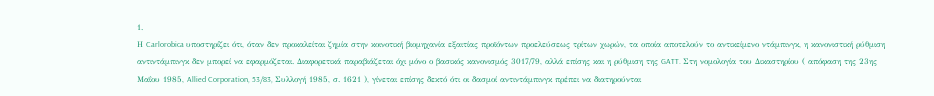1.
Η Carlorobica υποστηρίζει ότι, όταν δεν προκαλείται ζημία στην κοινοτική βιομηχανία εξαιτίας προϊόντων προελεύσεως τρίτων χωρών, τα οποία αποτελούν το αντικείμενο ντάμπινγκ, η κανονιστική ρύθμιση αντιντάμπινγκ δεν μπορεί να εφαρμόζεται. Διαφορετικά παραβιάζεται όχι μόνο ο βασικός κανονισμός 3017/79, αλλά επίσης και η ρύθμιση της GATT. Στη νομολογία του Δικαστηρίου ( απόφαση της 23ης Μαΐου 1985, Allied Corporation, 53/83, Συλλογή 1985, σ. 1621 ), γίνεται επίσης δεκτό ότι οι δασμοί αντιντάμπινγκ πρέπει να διατηρούνται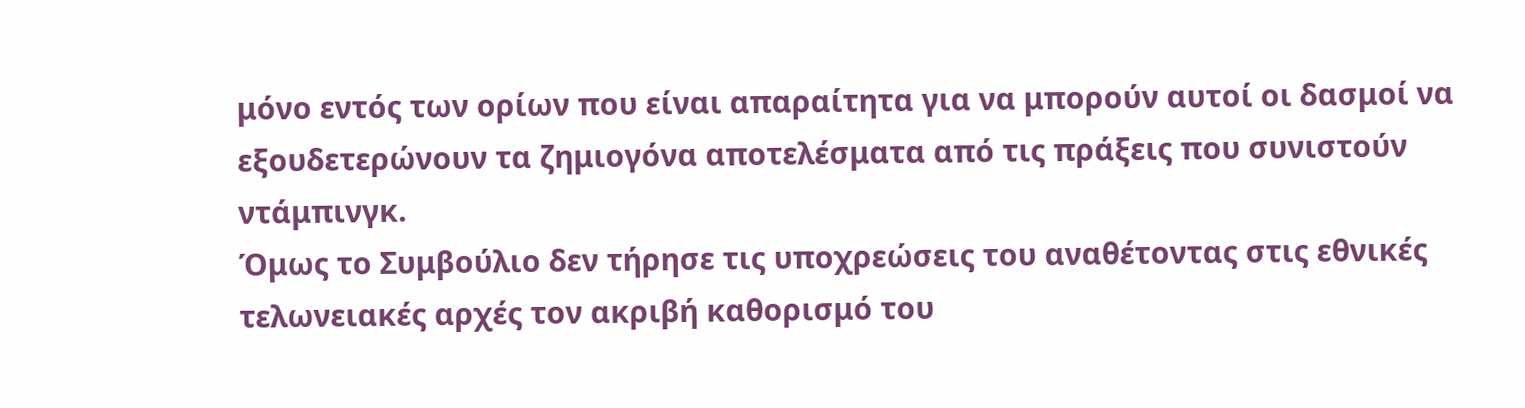μόνο εντός των ορίων που είναι απαραίτητα για να μπορούν αυτοί οι δασμοί να εξουδετερώνουν τα ζημιογόνα αποτελέσματα από τις πράξεις που συνιστούν ντάμπινγκ.
Όμως το Συμβούλιο δεν τήρησε τις υποχρεώσεις του αναθέτοντας στις εθνικές τελωνειακές αρχές τον ακριβή καθορισμό του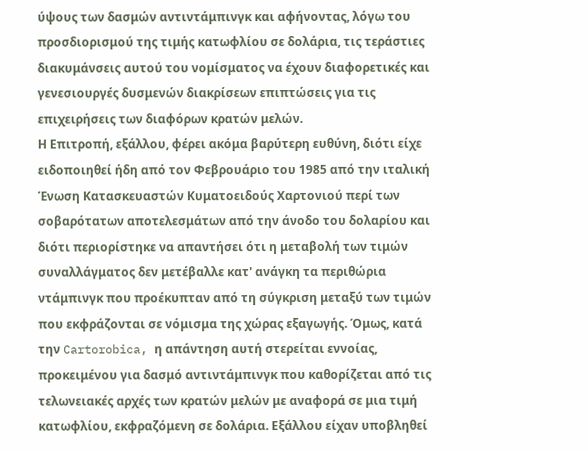ύψους των δασμών αντιντάμπινγκ και αφήνοντας, λόγω του προσδιορισμού της τιμής κατωφλίου σε δολάρια, τις τεράστιες διακυμάνσεις αυτού του νομίσματος να έχουν διαφορετικές και γενεσιουργές δυσμενών διακρίσεων επιπτώσεις για τις επιχειρήσεις των διαφόρων κρατών μελών.
Η Επιτροπή, εξάλλου, φέρει ακόμα βαρύτερη ευθύνη, διότι είχε ειδοποιηθεί ήδη από τον Φεβρουάριο του 1985 από την ιταλική Ένωση Κατασκευαστών Κυματοειδούς Χαρτονιού περί των σοβαρότατων αποτελεσμάτων από την άνοδο του δολαρίου και διότι περιορίστηκε να απαντήσει ότι η μεταβολή των τιμών συναλλάγματος δεν μετέβαλλε κατ' ανάγκη τα περιθώρια ντάμπινγκ που προέκυπταν από τη σύγκριση μεταξύ των τιμών που εκφράζονται σε νόμισμα της χώρας εξαγωγής. Όμως, κατά την Cartorobica, η απάντηση αυτή στερείται εννοίας, προκειμένου για δασμό αντιντάμπινγκ που καθορίζεται από τις τελωνειακές αρχές των κρατών μελών με αναφορά σε μια τιμή κατωφλίου, εκφραζόμενη σε δολάρια. Εξάλλου είχαν υποβληθεί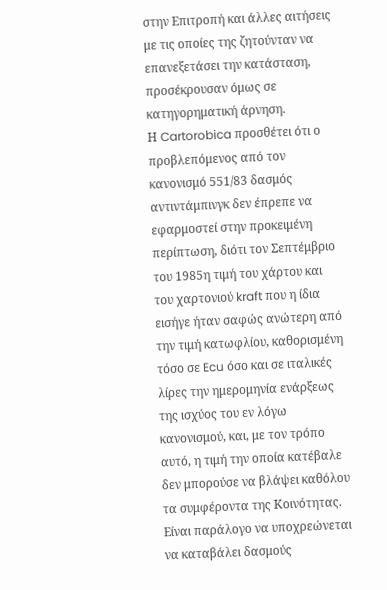στην Επιτροπή και άλλες αιτήσεις με τις οποίες της ζητούνταν να επανεξετάσει την κατάσταση, προσέκρουσαν όμως σε κατηγορηματική άρνηση.
Η Cartorobica προσθέτει ότι ο προβλεπόμενος από τον κανονισμό 551/83 δασμός αντιντάμπινγκ δεν έπρεπε να εφαρμοστεί στην προκειμένη περίπτωση, διότι τον Σεπτέμβριο του 1985η τιμή του χάρτου και του χαρτονιού kraft που η ίδια εισήγε ήταν σαφώς ανώτερη από την τιμή κατωφλίου, καθορισμένη τόσο σε Ecu όσο και σε ιταλικές λίρες την ημερομηνία ενάρξεως της ισχύος του εν λόγω κανονισμού, και, με τον τρόπο αυτό, η τιμή την οποία κατέβαλε δεν μπορούσε να βλάψει καθόλου τα συμφέροντα της Κοινότητας. Είναι παράλογο να υποχρεώνεται να καταβάλει δασμούς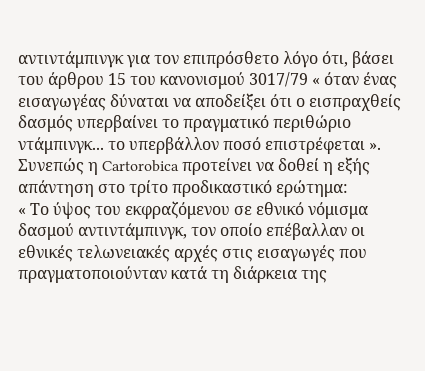αντιντάμπινγκ για τον επιπρόσθετο λόγο ότι, βάσει του άρθρου 15 του κανονισμού 3017/79 « όταν ένας εισαγωγέας δύναται να αποδείξει ότι ο εισπραχθείς δασμός υπερβαίνει το πραγματικό περιθώριο ντάμπινγκ... το υπερβάλλον ποσό επιστρέφεται ».
Συνεπώς η Cartorobica προτείνει να δοθεί η εξής απάντηση στο τρίτο προδικαστικό ερώτημα:
« Το ύψος του εκφραζόμενου σε εθνικό νόμισμα δασμού αντιντάμπινγκ, τον οποίο επέβαλλαν οι εθνικές τελωνειακές αρχές στις εισαγωγές που πραγματοποιούνταν κατά τη διάρκεια της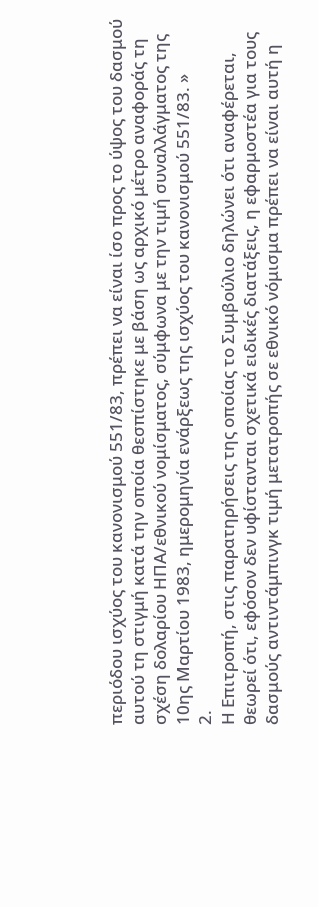περιόδου ισχύος του κανονισμού 551/83, πρέπει να είναι ίσο προς το ύψος του δασμού αυτού τη στιγμή κατά την οποία θεσπίστηκε με βάση ως αρχικό μέτρο αναφοράς τη σχέση δολαρίου ΗΠΑ/εθνικού νομίσματος, σύμφωνα με την τιμή συναλλάγματος της 10ης Μαρτίου 1983, ημερομηνία ενάρξεως της ισχύος του κανονισμού 551/83. »
2.
Η Επιτροπή, στις παρατηρήσεις της οποίας το Συμβούλιο δηλώνει ότι αναφέρεται, θεωρεί ότι, εφόσον δεν υφίστανται σχετικά ειδικές διατάξεις, η εφαρμοστέα για τους δασμούς αντιντάμπινγκ τιμή μετατροπής σε εθνικό νόμισμα πρέπει να είναι αυτή η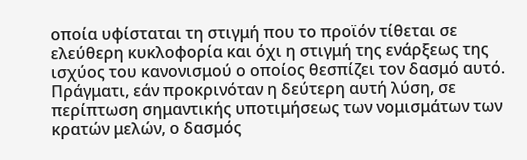οποία υφίσταται τη στιγμή που το προϊόν τίθεται σε ελεύθερη κυκλοφορία και όχι η στιγμή της ενάρξεως της ισχύος του κανονισμού ο οποίος θεσπίζει τον δασμό αυτό. Πράγματι, εάν προκρινόταν η δεύτερη αυτή λύση, σε περίπτωση σημαντικής υποτιμήσεως των νομισμάτων των κρατών μελών, ο δασμός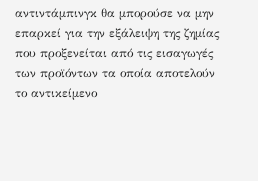αντιντάμπινγκ θα μπορούσε να μην επαρκεί για την εξάλειψη της ζημίας που προξενείται από τις εισαγωγές των προϊόντων τα οποία αποτελούν το αντικείμενο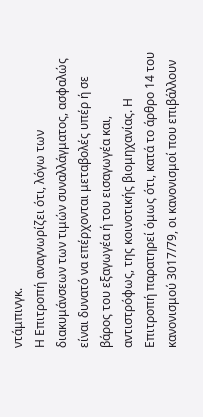ντάμπινγκ.
Η Επιτροπή αναγνωρίζει ότι, λόγω των διακυμάνσεων των τιμών συναλλάγματος, ασφαλώς είναι δυνατό να επέρχονται μεταβολές υπέρ ή σε βάρος του εξαγωγέα ή του εισαγωγέα και, αντιστρόφως, της κοινοτικής βιομηχανίας. Η Επιτροπή παρατηρεί όμως ότι, κατά το άρθρο 14 του κανονισμού 3017/79, οι κανονισμοί που επιβάλλουν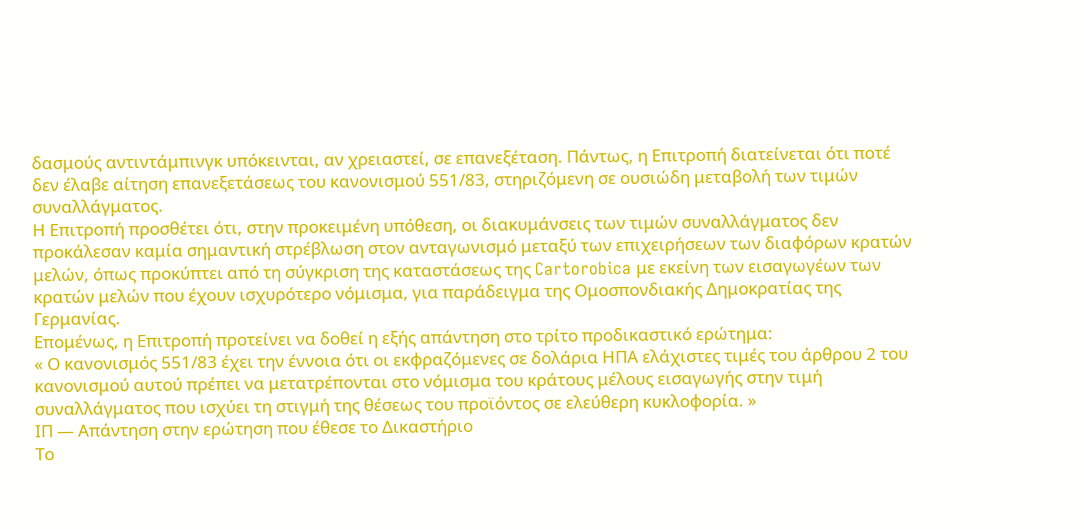δασμούς αντιντάμπινγκ υπόκεινται, αν χρειαστεί, σε επανεξέταση. Πάντως, η Επιτροπή διατείνεται ότι ποτέ δεν έλαβε αίτηση επανεξετάσεως του κανονισμού 551/83, στηριζόμενη σε ουσιώδη μεταβολή των τιμών συναλλάγματος.
Η Επιτροπή προσθέτει ότι, στην προκειμένη υπόθεση, οι διακυμάνσεις των τιμών συναλλάγματος δεν προκάλεσαν καμία σημαντική στρέβλωση στον ανταγωνισμό μεταξύ των επιχειρήσεων των διαφόρων κρατών μελών, όπως προκύπτει από τη σύγκριση της καταστάσεως της Cartorobica με εκείνη των εισαγωγέων των κρατών μελών που έχουν ισχυρότερο νόμισμα, για παράδειγμα της Ομοσπονδιακής Δημοκρατίας της Γερμανίας.
Επομένως, η Επιτροπή προτείνει να δοθεί η εξής απάντηση στο τρίτο προδικαστικό ερώτημα:
« Ο κανονισμός 551/83 έχει την έννοια ότι οι εκφραζόμενες σε δολάρια ΗΠΑ ελάχιστες τιμές του άρθρου 2 του κανονισμού αυτού πρέπει να μετατρέπονται στο νόμισμα του κράτους μέλους εισαγωγής στην τιμή συναλλάγματος που ισχύει τη στιγμή της θέσεως του προϊόντος σε ελεύθερη κυκλοφορία. »
ΙΠ — Απάντηση στην ερώτηση που έθεσε το Δικαστήριο
Το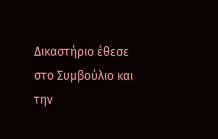Δικαστήριο έθεσε στο Συμβούλιο και την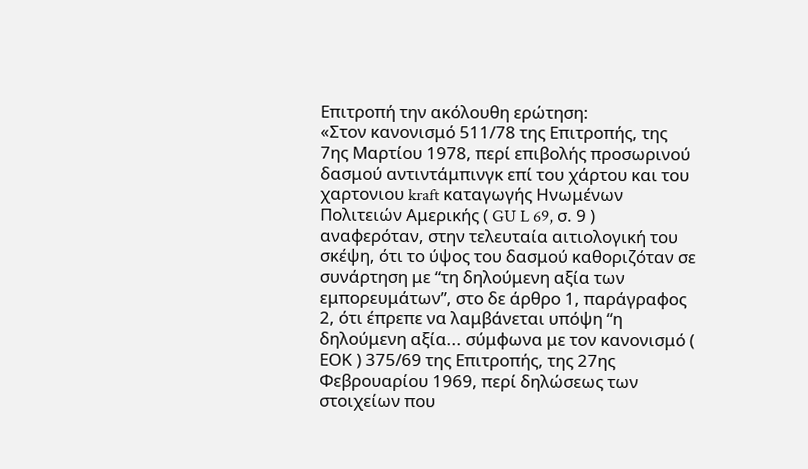Επιτροπή την ακόλουθη ερώτηση:
«Στον κανονισμό 511/78 της Επιτροπής, της 7ης Μαρτίου 1978, περί επιβολής προσωρινού δασμού αντιντάμπινγκ επί του χάρτου και του χαρτονιου kraft καταγωγής Ηνωμένων Πολιτειών Αμερικής ( GU L 69, σ. 9 ) αναφερόταν, στην τελευταία αιτιολογική του σκέψη, ότι το ύψος του δασμού καθοριζόταν σε συνάρτηση με “τη δηλούμενη αξία των εμπορευμάτων”, στο δε άρθρο 1, παράγραφος 2, ότι έπρεπε να λαμβάνεται υπόψη “η δηλούμενη αξία... σύμφωνα με τον κανονισμό ( ΕΟΚ ) 375/69 της Επιτροπής, της 27ης Φεβρουαρίου 1969, περί δηλώσεως των στοιχείων που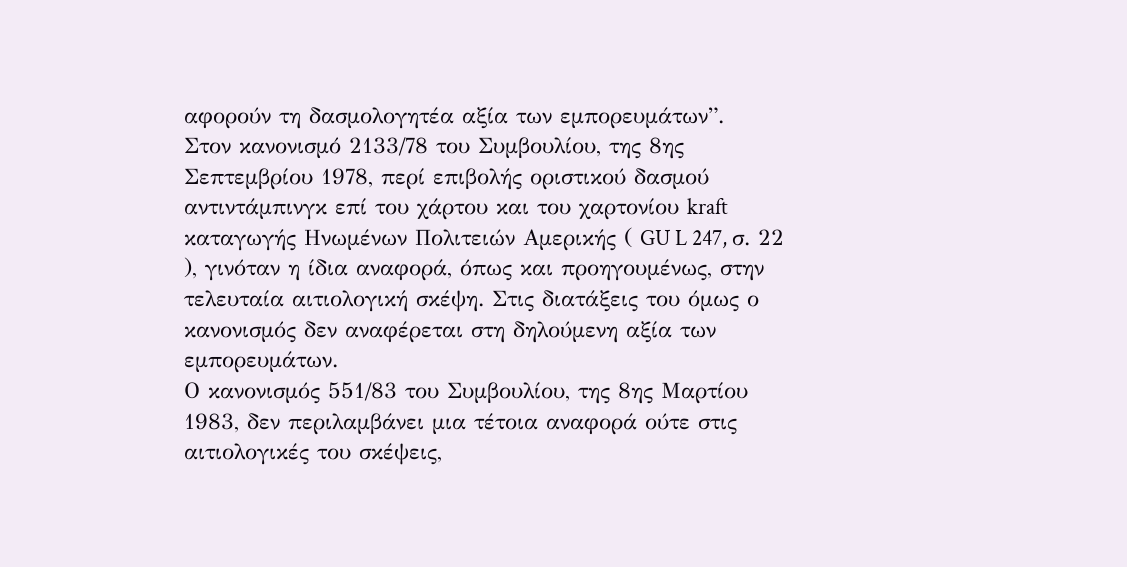αφορούν τη δασμολογητέα αξία των εμπορευμάτων”.
Στον κανονισμό 2133/78 του Συμβουλίου, της 8ης Σεπτεμβρίου 1978, περί επιβολής οριστικού δασμού αντιντάμπινγκ επί του χάρτου και του χαρτονίου kraft καταγωγής Ηνωμένων Πολιτειών Αμερικής ( GU L 247, σ. 22 ), γινόταν η ίδια αναφορά, όπως και προηγουμένως, στην τελευταία αιτιολογική σκέψη. Στις διατάξεις του όμως ο κανονισμός δεν αναφέρεται στη δηλούμενη αξία των εμπορευμάτων.
Ο κανονισμός 551/83 του Συμβουλίου, της 8ης Μαρτίου 1983, δεν περιλαμβάνει μια τέτοια αναφορά ούτε στις αιτιολογικές του σκέψεις,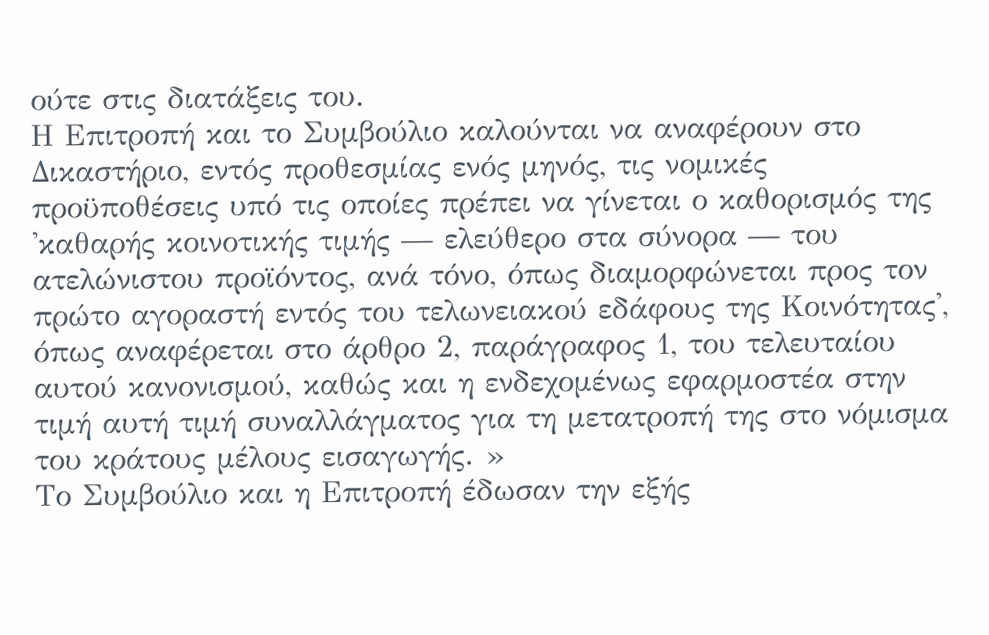ούτε στις διατάξεις του.
Η Επιτροπή και το Συμβούλιο καλούνται να αναφέρουν στο Δικαστήριο, εντός προθεσμίας ενός μηνός, τις νομικές προϋποθέσεις υπό τις οποίες πρέπει να γίνεται ο καθορισμός της 'καθαρής κοινοτικής τιμής — ελεύθερο στα σύνορα — του ατελώνιστου προϊόντος, ανά τόνο, όπως διαμορφώνεται προς τον πρώτο αγοραστή εντός του τελωνειακού εδάφους της Κοινότητας', όπως αναφέρεται στο άρθρο 2, παράγραφος 1, του τελευταίου αυτού κανονισμού, καθώς και η ενδεχομένως εφαρμοστέα στην τιμή αυτή τιμή συναλλάγματος για τη μετατροπή της στο νόμισμα του κράτους μέλους εισαγωγής. »
Το Συμβούλιο και η Επιτροπή έδωσαν την εξής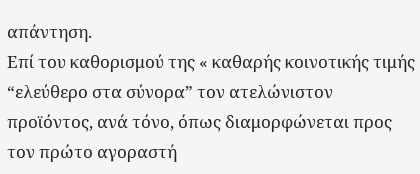απάντηση.
Επί του καθορισμού της « καθαρής κοινοτικής τιμής “ελεύθερο στα σύνορα” τον ατελώνιστον προϊόντος, ανά τόνο, όπως διαμορφώνεται προς τον πρώτο αγοραστή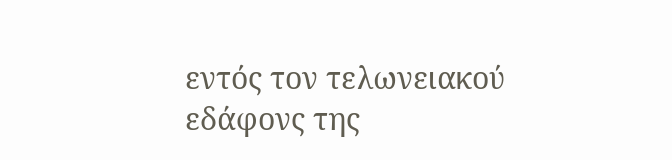εντός τον τελωνειακού εδάφονς της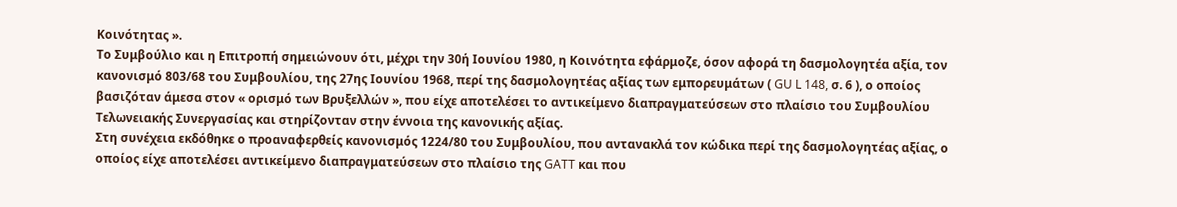Κοινότητας ».
Το Συμβούλιο και η Επιτροπή σημειώνουν ότι, μέχρι την 30ή Ιουνίου 1980, η Κοινότητα εφάρμοζε, όσον αφορά τη δασμολογητέα αξία, τον κανονισμό 803/68 του Συμβουλίου, της 27ης Ιουνίου 1968, περί της δασμολογητέας αξίας των εμπορευμάτων ( GU L 148, σ. 6 ), ο οποίος βασιζόταν άμεσα στον « ορισμό των Βρυξελλών », που είχε αποτελέσει το αντικείμενο διαπραγματεύσεων στο πλαίσιο του Συμβουλίου Τελωνειακής Συνεργασίας και στηρίζονταν στην έννοια της κανονικής αξίας.
Στη συνέχεια εκδόθηκε ο προαναφερθείς κανονισμός 1224/80 του Συμβουλίου, που αντανακλά τον κώδικα περί της δασμολογητέας αξίας, ο οποίος είχε αποτελέσει αντικείμενο διαπραγματεύσεων στο πλαίσιο της GATT και που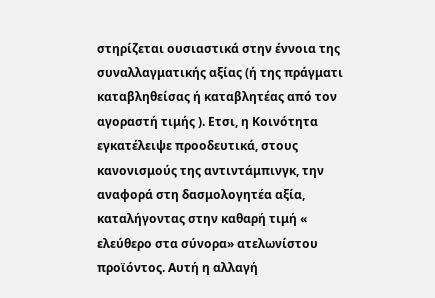στηρίζεται ουσιαστικά στην έννοια της συναλλαγματικής αξίας (ή της πράγματι καταβληθείσας ή καταβλητέας από τον αγοραστή τιμής ). Ετσι, η Κοινότητα εγκατέλειψε προοδευτικά, στους κανονισμούς της αντιντάμπινγκ, την αναφορά στη δασμολογητέα αξία, καταλήγοντας στην καθαρή τιμή « ελεύθερο στα σύνορα» ατελωνίστου προϊόντος. Αυτή η αλλαγή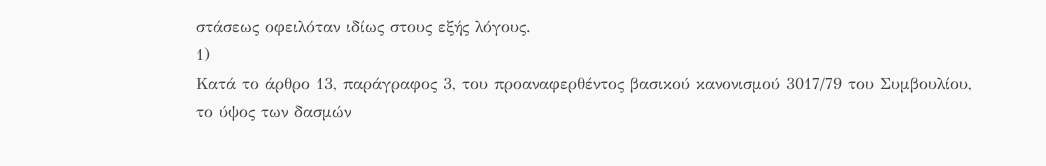στάσεως οφειλόταν ιδίως στους εξής λόγους.
1)
Κατά το άρθρο 13, παράγραφος 3, του προαναφερθέντος βασικού κανονισμού 3017/79 του Συμβουλίου, το ύψος των δασμών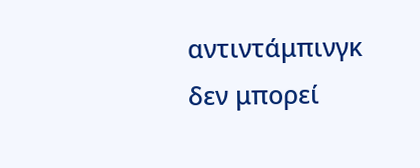αντιντάμπινγκ δεν μπορεί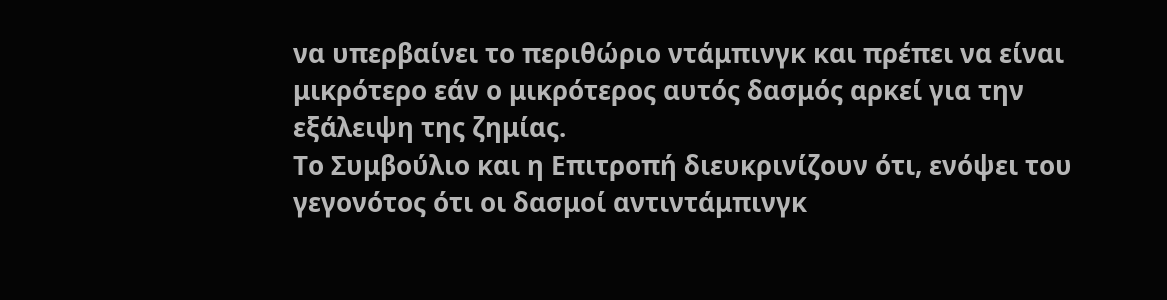να υπερβαίνει το περιθώριο ντάμπινγκ και πρέπει να είναι μικρότερο εάν ο μικρότερος αυτός δασμός αρκεί για την εξάλειψη της ζημίας.
Το Συμβούλιο και η Επιτροπή διευκρινίζουν ότι, ενόψει του γεγονότος ότι οι δασμοί αντιντάμπινγκ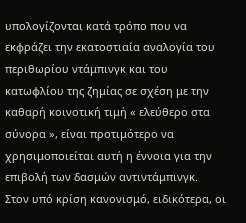υπολογίζονται κατά τρόπο που να εκφράζει την εκατοστιαία αναλογία του περιθωρίου ντάμπινγκ και του κατωφλίου της ζημίας σε σχέση με την καθαρή κοινοτική τιμή « ελεύθερο στα σύνορα », είναι προτιμότερο να χρησιμοποιείται αυτή η έννοια για την επιβολή των δασμών αντιντάμπινγκ.
Στον υπό κρίση κανονισμό, ειδικότερα, οι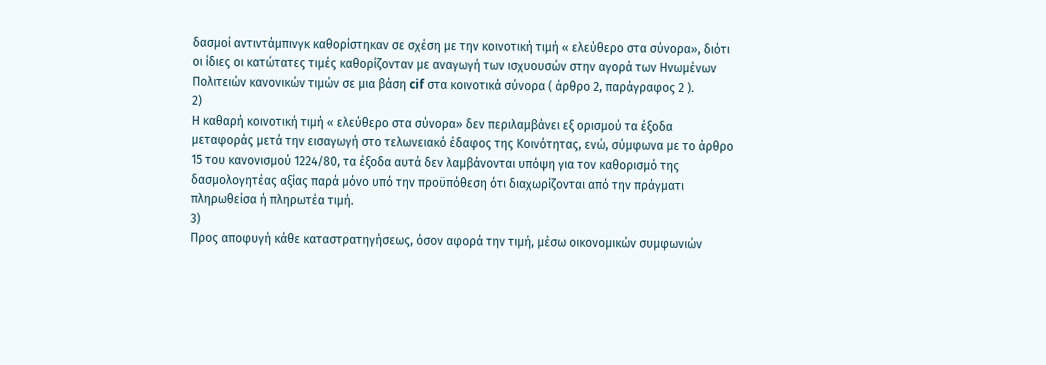δασμοί αντιντάμπινγκ καθορίστηκαν σε σχέση με την κοινοτική τιμή « ελεύθερο στα σύνορα», διότι οι ίδιες οι κατώτατες τιμές καθορίζονταν με αναγωγή των ισχυουσών στην αγορά των Ηνωμένων Πολιτειών κανονικών τιμών σε μια βάση cif στα κοινοτικά σύνορα ( άρθρο 2, παράγραφος 2 ).
2)
Η καθαρή κοινοτική τιμή « ελεύθερο στα σύνορα» δεν περιλαμβάνει εξ ορισμού τα έξοδα μεταφοράς μετά την εισαγωγή στο τελωνειακό έδαφος της Κοινότητας, ενώ, σύμφωνα με το άρθρο 15 του κανονισμού 1224/80, τα έξοδα αυτά δεν λαμβάνονται υπόψη για τον καθορισμό της δασμολογητέας αξίας παρά μόνο υπό την προϋπόθεση ότι διαχωρίζονται από την πράγματι πληρωθείσα ή πληρωτέα τιμή.
3)
Προς αποφυγή κάθε καταστρατηγήσεως, όσον αφορά την τιμή, μέσω οικονομικών συμφωνιών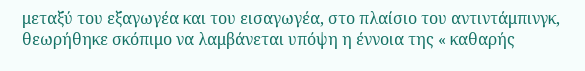μεταξύ του εξαγωγέα και του εισαγωγέα, στο πλαίσιο του αντιντάμπινγκ, θεωρήθηκε σκόπιμο να λαμβάνεται υπόψη η έννοια της « καθαρής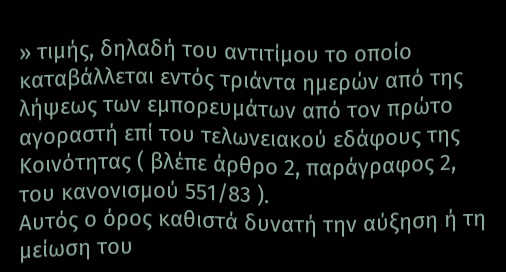» τιμής, δηλαδή του αντιτίμου το οποίο καταβάλλεται εντός τριάντα ημερών από της λήψεως των εμπορευμάτων από τον πρώτο αγοραστή επί του τελωνειακού εδάφους της Κοινότητας ( βλέπε άρθρο 2, παράγραφος 2, του κανονισμού 551/83 ).
Αυτός ο όρος καθιστά δυνατή την αύξηση ή τη μείωση του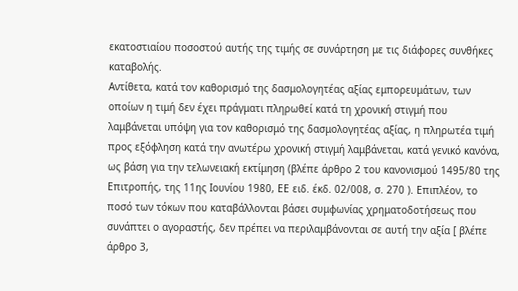εκατοστιαίου ποσοστού αυτής της τιμής σε συνάρτηση με τις διάφορες συνθήκες καταβολής.
Αντίθετα, κατά τον καθορισμό της δασμολογητέας αξίας εμπορευμάτων, των οποίων η τιμή δεν έχει πράγματι πληρωθεί κατά τη χρονική στιγμή που λαμβάνεται υπόψη για τον καθορισμό της δασμολογητέας αξίας, η πληρωτέα τιμή προς εξόφληση κατά την ανωτέρω χρονική στιγμή λαμβάνεται, κατά γενικό κανόνα, ως βάση για την τελωνειακή εκτίμηση (βλέπε άρθρο 2 του κανονισμού 1495/80 της Επιτροπής, της 11ης Ιουνίου 1980, ΕΕ ειδ. έκδ. 02/008, σ. 270 ). Επιπλέον, το ποσό των τόκων που καταβάλλονται βάσει συμφωνίας χρηματοδοτήσεως που συνάπτει ο αγοραστής, δεν πρέπει να περιλαμβάνονται σε αυτή την αξία [ βλέπε άρθρο 3,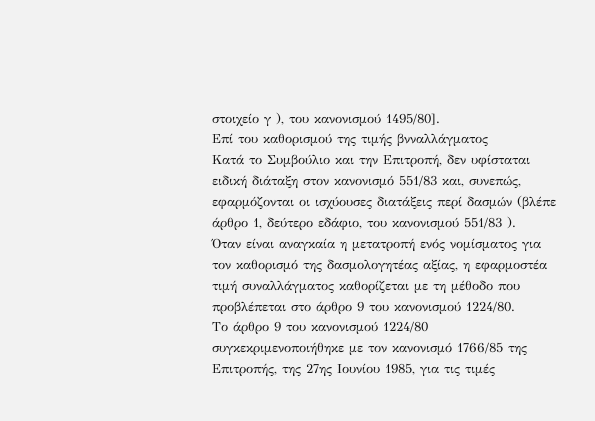στοιχείο γ ), του κανονισμού 1495/80].
Επί του καθορισμού της τιμής βνναλλάγματος
Κατά το Συμβούλιο και την Επιτροπή, δεν υφίσταται ειδική διάταξη στον κανονισμό 551/83 και, συνεπώς, εφαρμόζονται οι ισχύουσες διατάξεις περί δασμών (βλέπε άρθρο 1, δεύτερο εδάφιο, του κανονισμού 551/83 ).
Όταν είναι αναγκαία η μετατροπή ενός νομίσματος για τον καθορισμό της δασμολογητέας αξίας, η εφαρμοστέα τιμή συναλλάγματος καθορίζεται με τη μέθοδο που προβλέπεται στο άρθρο 9 του κανονισμού 1224/80.
Το άρθρο 9 του κανονισμού 1224/80 συγκεκριμενοποιήθηκε με τον κανονισμό 1766/85 της Επιτροπής, της 27ης Ιουνίου 1985, για τις τιμές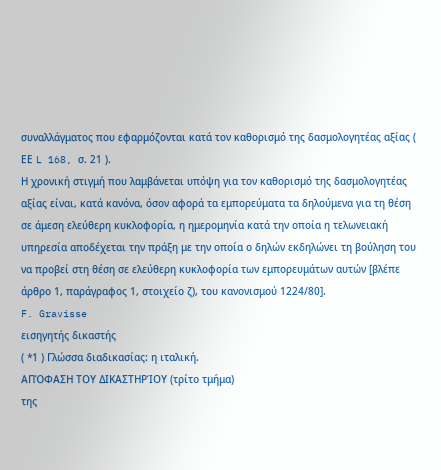συναλλάγματος που εφαρμόζονται κατά τον καθορισμό της δασμολογητέας αξίας ( ΕΕ L 168, σ. 21 ).
Η χρονική στιγμή που λαμβάνεται υπόψη για τον καθορισμό της δασμολογητέας αξίας είναι, κατά κανόνα, όσον αφορά τα εμπορεύματα τα δηλούμενα για τη θέση σε άμεση ελεύθερη κυκλοφορία, η ημερομηνία κατά την οποία η τελωνειακή υπηρεσία αποδέχεται την πράξη με την οποία ο δηλών εκδηλώνει τη βούληση του να προβεί στη θέση σε ελεύθερη κυκλοφορία των εμπορευμάτων αυτών [βλέπε άρθρο 1, παράγραφος 1, στοιχείο ζ), του κανονισμού 1224/80].
F. Gravisse
εισηγητής δικαστής
( *1 ) Γλώσσα διαδικασίας: η ιταλική.
ΑΠΌΦΑΣΗ ΤΟΥ ΔΙΚΑΣΤΗΡΊΟΥ (τρίτο τμήμα)
της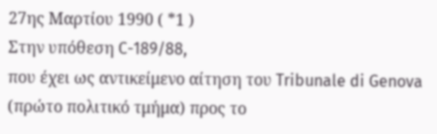27ης Μαρτίου 1990 ( *1 )
Στην υπόθεση C-189/88,
που έχει ως αντικείμενο αίτηση του Tribunale di Genova (πρώτο πολιτικό τμήμα) προς το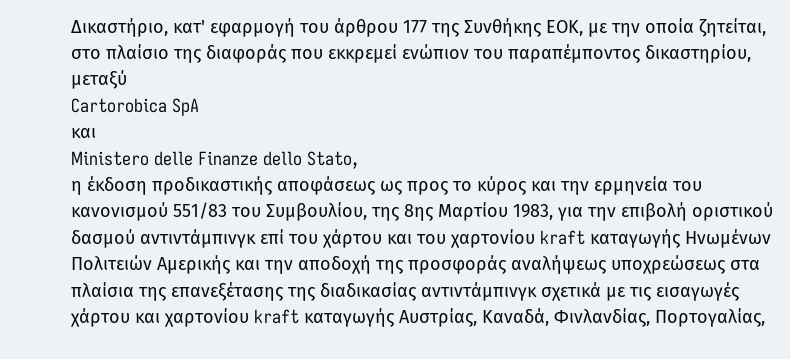Δικαστήριο, κατ' εφαρμογή του άρθρου 177 της Συνθήκης ΕΟΚ, με την οποία ζητείται, στο πλαίσιο της διαφοράς που εκκρεμεί ενώπιον του παραπέμποντος δικαστηρίου, μεταξύ
Cartorobica SpA
και
Ministero delle Finanze dello Stato,
η έκδοση προδικαστικής αποφάσεως ως προς το κύρος και την ερμηνεία του κανονισμού 551/83 του Συμβουλίου, της 8ης Μαρτίου 1983, για την επιβολή οριστικού δασμού αντιντάμπινγκ επί του χάρτου και του χαρτονίου kraft καταγωγής Ηνωμένων Πολιτειών Αμερικής και την αποδοχή της προσφοράς αναλήψεως υποχρεώσεως στα πλαίσια της επανεξέτασης της διαδικασίας αντιντάμπινγκ σχετικά με τις εισαγωγές χάρτου και χαρτονίου kraft καταγωγής Αυστρίας, Καναδά, Φινλανδίας, Πορτογαλίας,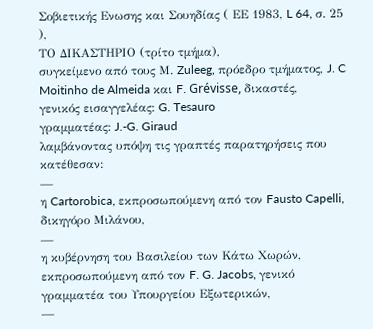Σοβιετικής Ενωσης και Σουηδίας ( ΕΕ 1983, L 64, σ. 25 ),
ΤΟ ΔΙΚΑΣΤΗΡΙΟ (τρίτο τμήμα),
συγκείμενο από τους Μ. Zuleeg, πρόεδρο τμήματος, J. C Moitinho de Almeida και F. Grévisse, δικαστές,
γενικός εισαγγελέας: G. Tesauro
γραμματέας: J.-G. Giraud
λαμβάνοντας υπόψη τις γραπτές παρατηρήσεις που κατέθεσαν:
—
η Cartorobica, εκπροσωπούμενη από τον Fausto Capelli, δικηγόρο Μιλάνου,
—
η κυβέρνηση του Βασιλείου των Κάτω Χωρών, εκπροσωπούμενη από τον F. G. Jacobs, γενικό γραμματέα του Υπουργείου Εξωτερικών,
—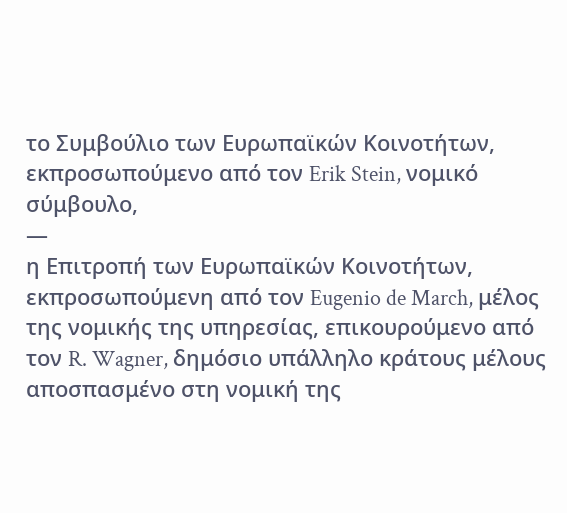το Συμβούλιο των Ευρωπαϊκών Κοινοτήτων, εκπροσωπούμενο από τον Erik Stein, νομικό σύμβουλο,
—
η Επιτροπή των Ευρωπαϊκών Κοινοτήτων, εκπροσωπούμενη από τον Eugenio de March, μέλος της νομικής της υπηρεσίας, επικουρούμενο από τον R. Wagner, δημόσιο υπάλληλο κράτους μέλους αποσπασμένο στη νομική της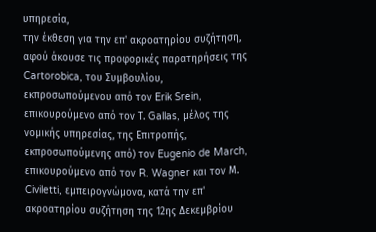υπηρεσία,
την έκθεση για την επ' ακροατηρίου συζήτηση,
αφού άκουσε τις προφορικές παρατηρήσεις της Cartorobica, του Συμβουλίου, εκπροσωπούμενου από τον Erik Srein, επικουρούμενο από τον Τ. Gallas, μέλος της νομικής υπηρεσίας, της Επιτροπής, εκπροσωπούμενης από) τον Eugenio de March, επικουρούμενο από τον R. Wagner και τον Μ. Civiletti, εμπειρογνώμονα, κατά την επ' ακροατηρίου συζήτηση της 12ης Δεκεμβρίου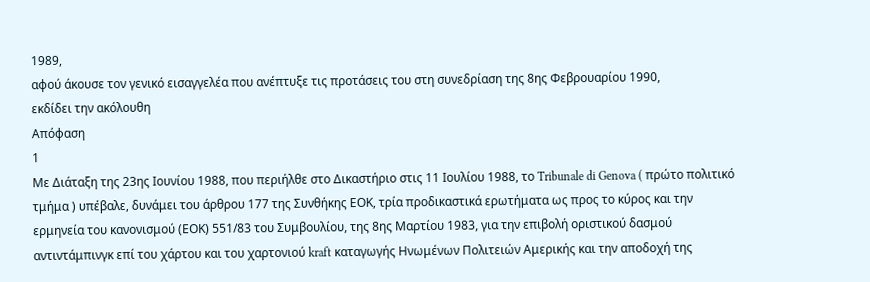1989,
αφού άκουσε τον γενικό εισαγγελέα που ανέπτυξε τις προτάσεις του στη συνεδρίαση της 8ης Φεβρουαρίου 1990,
εκδίδει την ακόλουθη
Απόφαση
1
Με Διάταξη της 23ης Ιουνίου 1988, που περιήλθε στο Δικαστήριο στις 11 Ιουλίου 1988, το Tribunale di Genova ( πρώτο πολιτικό τμήμα ) υπέβαλε, δυνάμει του άρθρου 177 της Συνθήκης ΕΟΚ, τρία προδικαστικά ερωτήματα ως προς το κύρος και την ερμηνεία του κανονισμού (ΕΟΚ) 551/83 του Συμβουλίου, της 8ης Μαρτίου 1983, για την επιβολή οριστικού δασμού αντιντάμπινγκ επί του χάρτου και του χαρτονιού kraft καταγωγής Ηνωμένων Πολιτειών Αμερικής και την αποδοχή της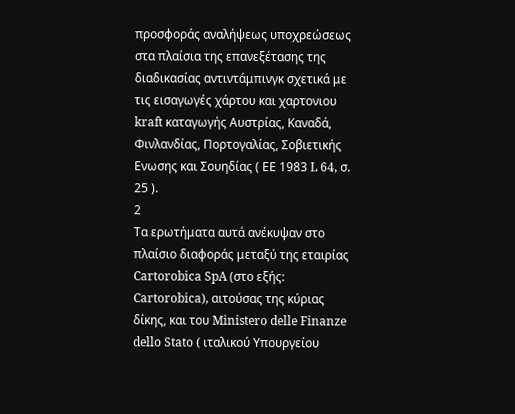προσφοράς αναλήψεως υποχρεώσεως στα πλαίσια της επανεξέτασης της διαδικασίας αντιντάμπινγκ σχετικά με τις εισαγωγές χάρτου και χαρτονιου kraft καταγωγής Αυστρίας, Καναδά, Φινλανδίας, Πορτογαλίας, Σοβιετικής Ενωσης και Σουηδίας ( ΕΕ 1983 L 64, σ. 25 ).
2
Τα ερωτήματα αυτά ανέκυψαν στο πλαίσιο διαφοράς μεταξύ της εταιρίας Cartorobica SpA (στο εξής: Cartorobica), αιτούσας της κύριας δίκης, και του Ministero delle Finanze dello Stato ( ιταλικού Υπουργείου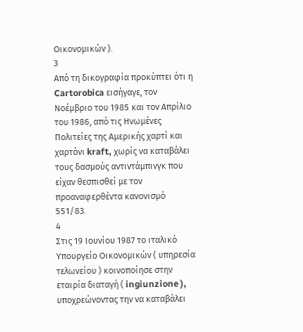Οικονομικών ).
3
Από τη δικογραφία προκύπτει ότι η Cartorobica εισήγαγε, τον Νοέμβριο του 1985 και τον Απρίλιο του 1986, από τις Ηνωμένες Πολιτείες της Αμερικής χαρτί και χαρτόνι kraft, χωρίς να καταβάλει τους δασμούς αντιντάμπινγκ που είχαν θεσπισθεί με τον προαναφερθέντα κανονισμό 551/83.
4
Στις 19 Ιουνίου 1987 το ιταλικό Υπουργείο Οικονομικών ( υπηρεσία τελωνείου ) κοινοποίησε στην εταιρία διαταγή ( ingiunzione ), υποχρεώνοντας την να καταβάλει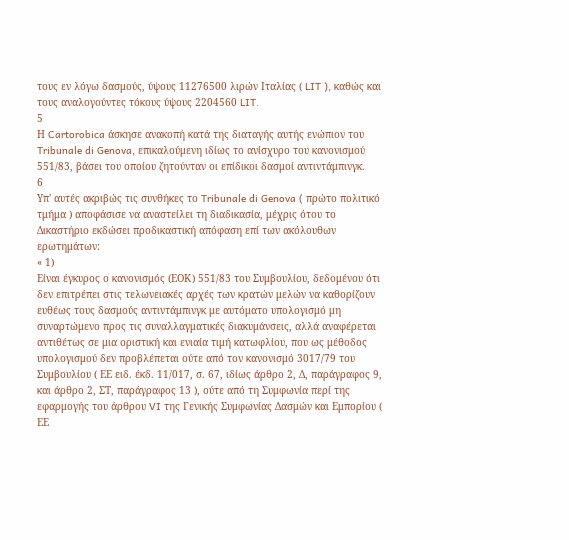τους εν λόγω δασμούς, ύψους 11276500 λιρών Ιταλίας ( LIT ), καθώς και τους αναλογούντες τόκους ύψους 2204560 LIT.
5
Η Cartorobica άσκησε ανακοπή κατά της διαταγής αυτής ενώπιον του Tribunale di Genova, επικαλούμενη ιδίως το ανίσχυρο του κανονισμού 551/83, βάσει του οποίου ζητούνταν οι επίδικοι δασμοί αντιντάμπινγκ.
6
Υπ' αυτές ακριβώς τις συνθήκες το Tribunale di Genova ( πρώτο πολιτικό τμήμα ) αποφάσισε να αναστείλει τη διαδικασία, μέχρις ότου το Δικαστήριο εκδώσει προδικαστική απόφαση επί των ακόλουθων ερωτημάτων:
« 1)
Είναι έγκυρος ο κανονισμός (ΕΟΚ) 551/83 του Συμβουλίου, δεδομένου ότι δεν επιτρέπει στις τελωνειακές αρχές των κρατών μελών να καθορίζουν ευθέως τους δασμούς αντιντάμπινγκ με αυτόματο υπολογισμό μη συναρτώμενο προς τις συναλλαγματικές διακυμάνσεις, αλλά αναφέρεται αντιθέτως σε μια οριστική και ενιαία τιμή κατωφλίου, που ως μέθοδος υπολογισμού δεν προβλέπεται ούτε από τον κανονισμό 3017/79 του Συμβουλίου ( ΕΕ ειδ. έκδ. 11/017, σ. 67, ιδίως άρθρο 2, Δ, παράγραφος 9, και άρθρο 2, ΣΤ, παράγραφος 13 ), ούτε από τη Συμφωνία περί της εφαρμογής του άρθρου VI της Γενικής Συμφωνίας Δασμών και Εμπορίου ( ΕΕ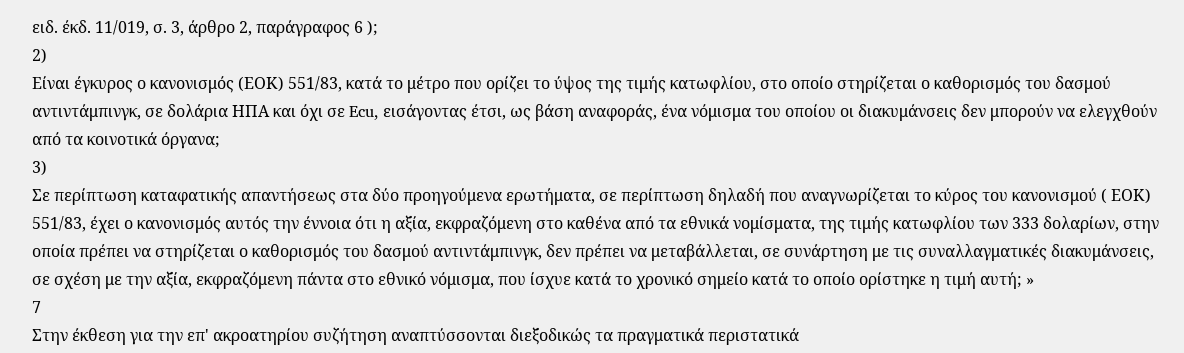ειδ. έκδ. 11/019, σ. 3, άρθρο 2, παράγραφος 6 );
2)
Είναι έγκυρος ο κανονισμός (ΕΟΚ) 551/83, κατά το μέτρο που ορίζει το ύψος της τιμής κατωφλίου, στο οποίο στηρίζεται ο καθορισμός του δασμού αντιντάμπινγκ, σε δολάρια ΗΠΑ και όχι σε Ecu, εισάγοντας έτσι, ως βάση αναφοράς, ένα νόμισμα του οποίου οι διακυμάνσεις δεν μπορούν να ελεγχθούν από τα κοινοτικά όργανα;
3)
Σε περίπτωση καταφατικής απαντήσεως στα δύο προηγούμενα ερωτήματα, σε περίπτωση δηλαδή που αναγνωρίζεται το κύρος του κανονισμού ( ΕΟΚ) 551/83, έχει ο κανονισμός αυτός την έννοια ότι η αξία, εκφραζόμενη στο καθένα από τα εθνικά νομίσματα, της τιμής κατωφλίου των 333 δολαρίων, στην οποία πρέπει να στηρίζεται ο καθορισμός του δασμού αντιντάμπινγκ, δεν πρέπει να μεταβάλλεται, σε συνάρτηση με τις συναλλαγματικές διακυμάνσεις, σε σχέση με την αξία, εκφραζόμενη πάντα στο εθνικό νόμισμα, που ίσχυε κατά το χρονικό σημείο κατά το οποίο ορίστηκε η τιμή αυτή; »
7
Στην έκθεση για την επ' ακροατηρίου συζήτηση αναπτύσσονται διεξοδικώς τα πραγματικά περιστατικά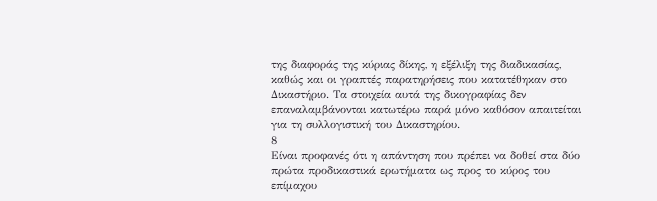της διαφοράς της κύριας δίκης, η εξέλιξη της διαδικασίας, καθώς και οι γραπτές παρατηρήσεις που κατατέθηκαν στο Δικαστήριο. Τα στοιχεία αυτά της δικογραφίας δεν επαναλαμβάνονται κατωτέρω παρά μόνο καθόσον απαιτείται για τη συλλογιστική του Δικαστηρίου.
8
Είναι προφανές ότι η απάντηση που πρέπει να δοθεί στα δύο πρώτα προδικαστικά ερωτήματα ως προς το κύρος του επίμαχου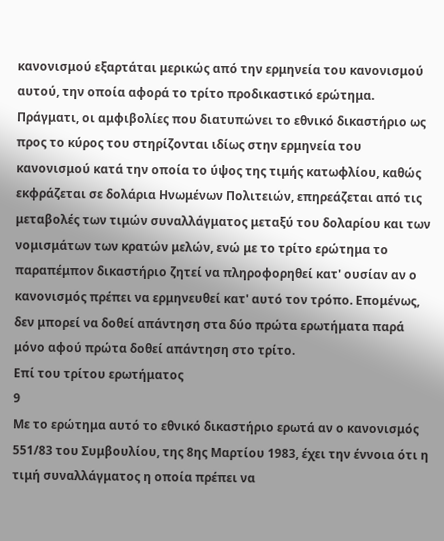κανονισμού εξαρτάται μερικώς από την ερμηνεία του κανονισμού αυτού, την οποία αφορά το τρίτο προδικαστικό ερώτημα. Πράγματι, οι αμφιβολίες που διατυπώνει το εθνικό δικαστήριο ως προς το κύρος του στηρίζονται ιδίως στην ερμηνεία του κανονισμού κατά την οποία το ύψος της τιμής κατωφλίου, καθώς εκφράζεται σε δολάρια Ηνωμένων Πολιτειών, επηρεάζεται από τις μεταβολές των τιμών συναλλάγματος μεταξύ του δολαρίου και των νομισμάτων των κρατών μελών, ενώ με το τρίτο ερώτημα το παραπέμπον δικαστήριο ζητεί να πληροφορηθεί κατ' ουσίαν αν ο κανονισμός πρέπει να ερμηνευθεί κατ' αυτό τον τρόπο. Επομένως, δεν μπορεί να δοθεί απάντηση στα δύο πρώτα ερωτήματα παρά μόνο αφού πρώτα δοθεί απάντηση στο τρίτο.
Επί του τρίτου ερωτήματος
9
Με το ερώτημα αυτό το εθνικό δικαστήριο ερωτά αν ο κανονισμός 551/83 του Συμβουλίου, της 8ης Μαρτίου 1983, έχει την έννοια ότι η τιμή συναλλάγματος η οποία πρέπει να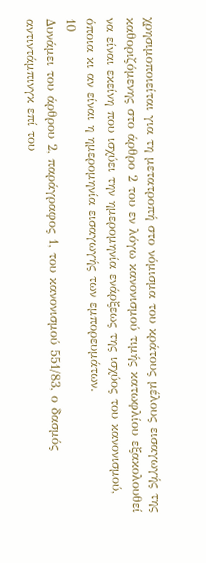χρησιμοποιείται για τη μετατροπή στο νόμισμα του κράτους μέλους εισαγωγής της καθοριζόμενης στο άρθρο 2 του εν λόγω κανονισμού τιμής κατωφλίου εξακολουθεί να είναι εκείνη που ισχύει την ημερομηνία ενάρξεως της ισχύος του κανονισμού, όποια κι αν είναι η ημερομηνία εισαγωγής των εμπορευμάτων.
10
Δυνάμει του άρθρου 2, παράγραφος 1, του κανονισμού 551/83, ο δασμός αντιντάμπινγκ επί του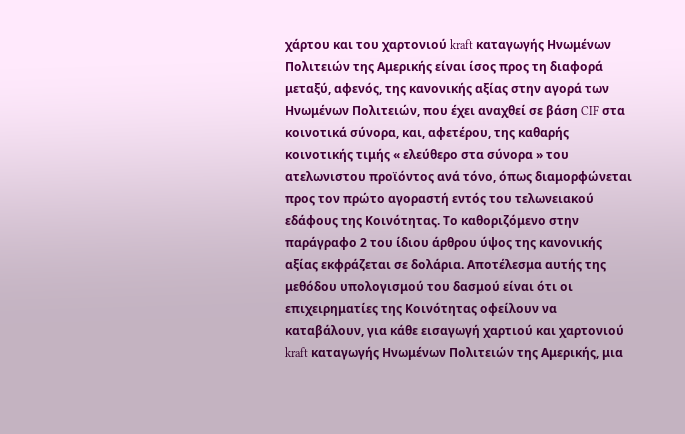χάρτου και του χαρτονιού kraft καταγωγής Ηνωμένων Πολιτειών της Αμερικής είναι ίσος προς τη διαφορά μεταξύ, αφενός, της κανονικής αξίας στην αγορά των Ηνωμένων Πολιτειών, που έχει αναχθεί σε βάση CIF στα κοινοτικά σύνορα, και, αφετέρου, της καθαρής κοινοτικής τιμής « ελεύθερο στα σύνορα » του ατελωνιστου προϊόντος ανά τόνο, όπως διαμορφώνεται προς τον πρώτο αγοραστή εντός του τελωνειακού εδάφους της Κοινότητας. Το καθοριζόμενο στην παράγραφο 2 του ίδιου άρθρου ύψος της κανονικής αξίας εκφράζεται σε δολάρια. Αποτέλεσμα αυτής της μεθόδου υπολογισμού του δασμού είναι ότι οι επιχειρηματίες της Κοινότητας οφείλουν να καταβάλουν, για κάθε εισαγωγή χαρτιού και χαρτονιού kraft καταγωγής Ηνωμένων Πολιτειών της Αμερικής, μια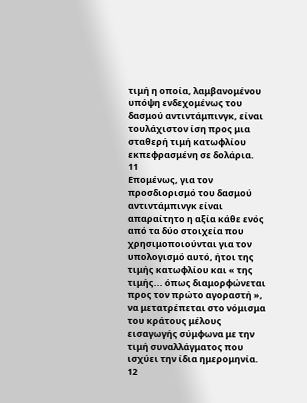τιμή η οποία, λαμβανομένου υπόψη ενδεχομένως του δασμού αντιντάμπινγκ, είναι τουλάχιστον ίση προς μια σταθερή τιμή κατωφλίου εκπεφρασμένη σε δολάρια.
11
Επομένως, για τον προσδιορισμό του δασμού αντιντάμπινγκ είναι απαραίτητο η αξία κάθε ενός από τα δύο στοιχεία που χρησιμοποιούνται για τον υπολογισμό αυτό, ήτοι της τιμής κατωφλίου και « της τιμής... όπως διαμορφώνεται προς τον πρώτο αγοραστή », να μετατρέπεται στο νόμισμα του κράτους μέλους εισαγωγής σύμφωνα με την τιμή συναλλάγματος που ισχύει την ίδια ημερομηνία.
12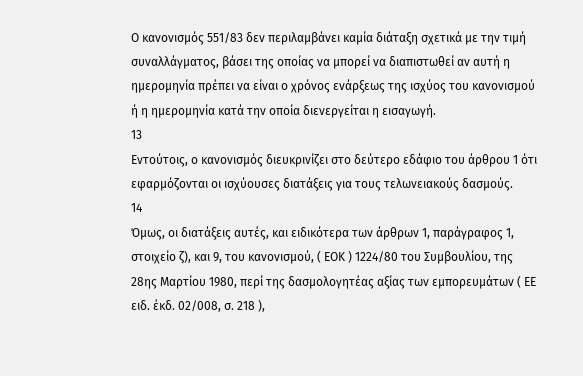Ο κανονισμός 551/83 δεν περιλαμβάνει καμία διάταξη σχετικά με την τιμή συναλλάγματος, βάσει της οποίας να μπορεί να διαπιστωθεί αν αυτή η ημερομηνία πρέπει να είναι ο χρόνος ενάρξεως της ισχύος του κανονισμού ή η ημερομηνία κατά την οποία διενεργείται η εισαγωγή.
13
Εντούτοις, ο κανονισμός διευκρινίζει στο δεύτερο εδάφιο του άρθρου 1 ότι εφαρμόζονται οι ισχύουσες διατάξεις για τους τελωνειακούς δασμούς.
14
Όμως, οι διατάξεις αυτές, και ειδικότερα των άρθρων 1, παράγραφος 1, στοιχείο ζ), και 9, του κανονισμού, ( ΕΟΚ ) 1224/80 του Συμβουλίου, της 28ης Μαρτίου 1980, περί της δασμολογητέας αξίας των εμπορευμάτων ( ΕΕ ειδ. έκδ. 02/008, σ. 218 ),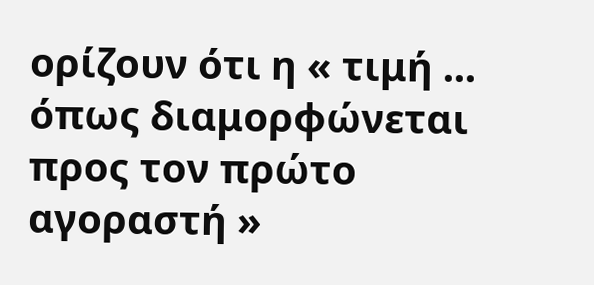ορίζουν ότι η « τιμή ... όπως διαμορφώνεται προς τον πρώτο αγοραστή »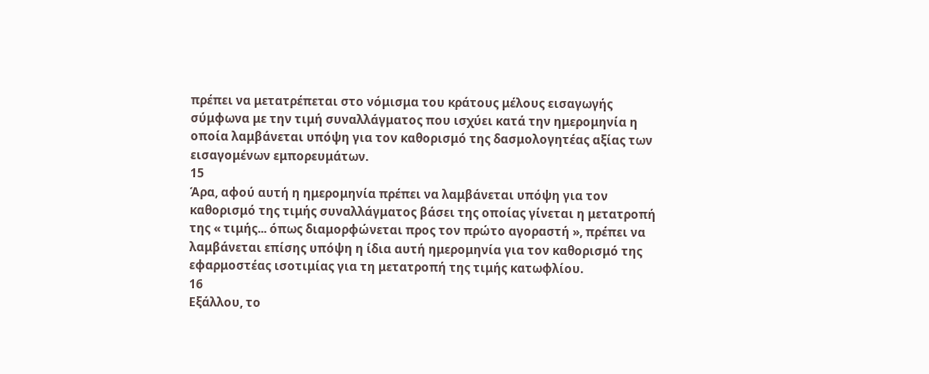πρέπει να μετατρέπεται στο νόμισμα του κράτους μέλους εισαγωγής σύμφωνα με την τιμή συναλλάγματος που ισχύει κατά την ημερομηνία η οποία λαμβάνεται υπόψη για τον καθορισμό της δασμολογητέας αξίας των εισαγομένων εμπορευμάτων.
15
Άρα, αφού αυτή η ημερομηνία πρέπει να λαμβάνεται υπόψη για τον καθορισμό της τιμής συναλλάγματος βάσει της οποίας γίνεται η μετατροπή της « τιμής... όπως διαμορφώνεται προς τον πρώτο αγοραστή », πρέπει να λαμβάνεται επίσης υπόψη η ίδια αυτή ημερομηνία για τον καθορισμό της εφαρμοστέας ισοτιμίας για τη μετατροπή της τιμής κατωφλίου.
16
Εξάλλου, το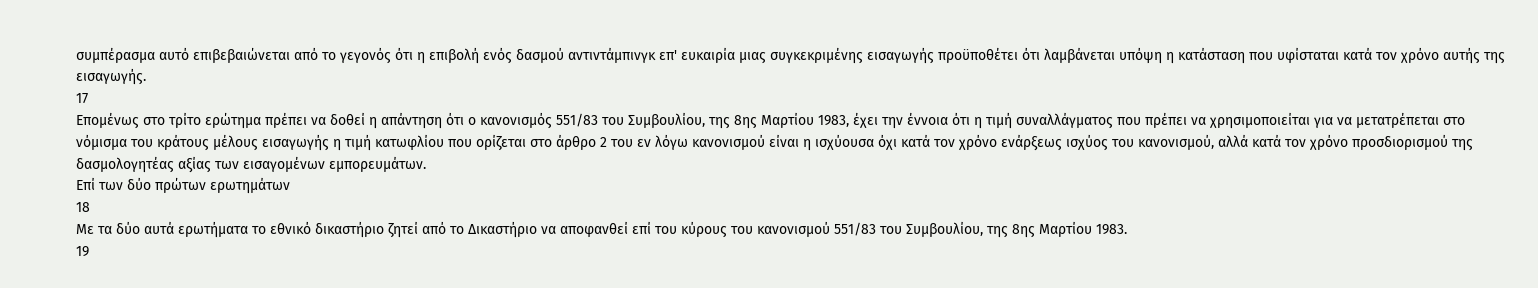συμπέρασμα αυτό επιβεβαιώνεται από το γεγονός ότι η επιβολή ενός δασμού αντιντάμπινγκ επ' ευκαιρία μιας συγκεκριμένης εισαγωγής προϋποθέτει ότι λαμβάνεται υπόψη η κατάσταση που υφίσταται κατά τον χρόνο αυτής της εισαγωγής.
17
Επομένως στο τρίτο ερώτημα πρέπει να δοθεί η απάντηση ότι ο κανονισμός 551/83 του Συμβουλίου, της 8ης Μαρτίου 1983, έχει την έννοια ότι η τιμή συναλλάγματος που πρέπει να χρησιμοποιείται για να μετατρέπεται στο νόμισμα του κράτους μέλους εισαγωγής η τιμή κατωφλίου που ορίζεται στο άρθρο 2 του εν λόγω κανονισμού είναι η ισχύουσα όχι κατά τον χρόνο ενάρξεως ισχύος του κανονισμού, αλλά κατά τον χρόνο προσδιορισμού της δασμολογητέας αξίας των εισαγομένων εμπορευμάτων.
Επί των δύο πρώτων ερωτημάτων
18
Με τα δύο αυτά ερωτήματα το εθνικό δικαστήριο ζητεί από το Δικαστήριο να αποφανθεί επί του κύρους του κανονισμού 551/83 του Συμβουλίου, της 8ης Μαρτίου 1983.
19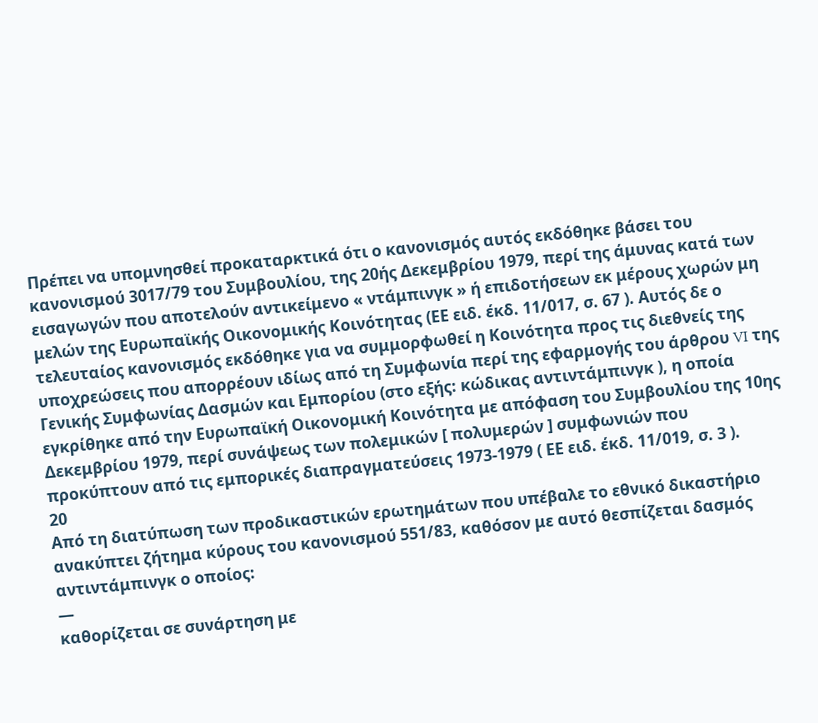Πρέπει να υπομνησθεί προκαταρκτικά ότι ο κανονισμός αυτός εκδόθηκε βάσει του κανονισμού 3017/79 του Συμβουλίου, της 20ής Δεκεμβρίου 1979, περί της άμυνας κατά των εισαγωγών που αποτελούν αντικείμενο « ντάμπινγκ » ή επιδοτήσεων εκ μέρους χωρών μη μελών της Ευρωπαϊκής Οικονομικής Κοινότητας (ΕΕ ειδ. έκδ. 11/017, σ. 67 ). Αυτός δε ο τελευταίος κανονισμός εκδόθηκε για να συμμορφωθεί η Κοινότητα προς τις διεθνείς της υποχρεώσεις που απορρέουν ιδίως από τη Συμφωνία περί της εφαρμογής του άρθρου VI της Γενικής Συμφωνίας Δασμών και Εμπορίου (στο εξής: κώδικας αντιντάμπινγκ ), η οποία εγκρίθηκε από την Ευρωπαϊκή Οικονομική Κοινότητα με απόφαση του Συμβουλίου της 10ης Δεκεμβρίου 1979, περί συνάψεως των πολεμικών [ πολυμερών ] συμφωνιών που προκύπτουν από τις εμπορικές διαπραγματεύσεις 1973-1979 ( ΕΕ ειδ. έκδ. 11/019, σ. 3 ).
20
Από τη διατύπωση των προδικαστικών ερωτημάτων που υπέβαλε το εθνικό δικαστήριο ανακύπτει ζήτημα κύρους του κανονισμού 551/83, καθόσον με αυτό θεσπίζεται δασμός αντιντάμπινγκ ο οποίος:
—
καθορίζεται σε συνάρτηση με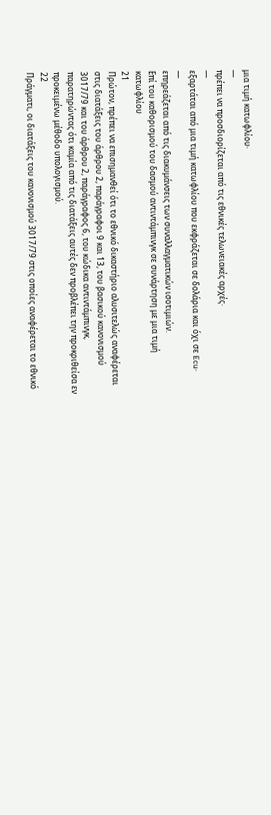μια τιμή κατωφλίου·
—
πρέπει να προσδιορίζεται από τις εθνικές τελωνειακές αρχές·
—
εξαρτάται από μια τιμή κατωφλίου που εκφράζεται σε δολάρια και όχι σε Ecu·
—
επηρεάζεται από τις διακυμάνσεις των συναλλαγματικών ισοτιμιών.
Επί του καθορισμού του δασμού αντιντάμπινγκ σε συνάρτηση με μια τιμή κατωφλίου
21
Πρώτον, πρέπει να επισημανθεί ότι το εθνικό δικαστήριο αλυσιτελώς αναφέρεται στις διατάξεις του άρθρου 2, παράγραφοι 9 και 13, του βασικού κανονισμού 3017/79 και του άρθρου 2, παράγραφος 6, του κώδικα αντιντάμπινγκ, παρατηρώντας ότι καμία από τις διατάξεις αυτές δεν προβλέπει την προκριθείσα εν προκειμένω μέθοδο υπολογισμού.
22
Πράγματι, οι διατάξεις του κανονισμού 3017/79 στις οποίες αναφέρεται το εθνικό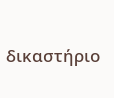δικαστήριο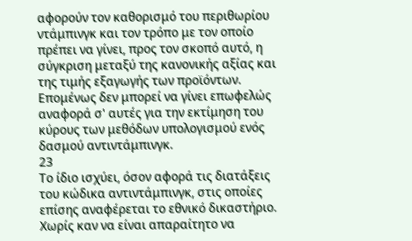αφορούν τον καθορισμό του περιθωρίου ντάμπινγκ και τον τρόπο με τον οποίο πρέπει να γίνει, προς τον σκοπό αυτό, η σύγκριση μεταξύ της κανονικής αξίας και της τιμής εξαγωγής των προϊόντων. Επομένως δεν μπορεί να γίνει επωφελώς αναφορά σ' αυτές για την εκτίμηση του κύρους των μεθόδων υπολογισμού ενός δασμού αντιντάμπινγκ.
23
Το ίδιο ισχύει, όσον αφορά τις διατάξεις του κώδικα αντιντάμπινγκ, στις οποίες επίσης αναφέρεται το εθνικό δικαστήριο. Χωρίς καν να είναι απαραίτητο να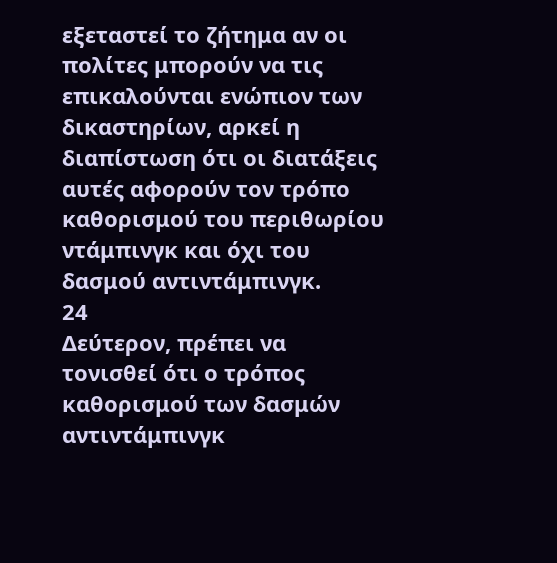εξεταστεί το ζήτημα αν οι πολίτες μπορούν να τις επικαλούνται ενώπιον των δικαστηρίων, αρκεί η διαπίστωση ότι οι διατάξεις αυτές αφορούν τον τρόπο καθορισμού του περιθωρίου ντάμπινγκ και όχι του δασμού αντιντάμπινγκ.
24
Δεύτερον, πρέπει να τονισθεί ότι ο τρόπος καθορισμού των δασμών αντιντάμπινγκ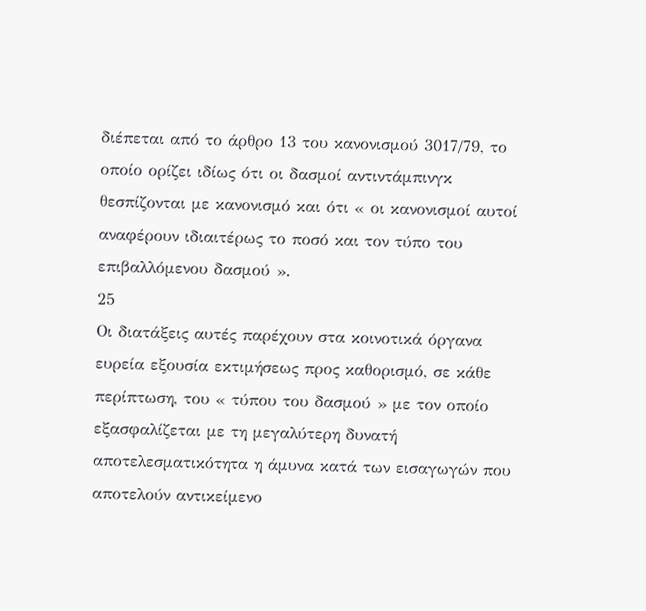διέπεται από το άρθρο 13 του κανονισμού 3017/79, το οποίο ορίζει ιδίως ότι οι δασμοί αντιντάμπινγκ θεσπίζονται με κανονισμό και ότι « οι κανονισμοί αυτοί αναφέρουν ιδιαιτέρως το ποσό και τον τύπο του επιβαλλόμενου δασμού ».
25
Οι διατάξεις αυτές παρέχουν στα κοινοτικά όργανα ευρεία εξουσία εκτιμήσεως προς καθορισμό, σε κάθε περίπτωση, του « τύπου του δασμού » με τον οποίο εξασφαλίζεται με τη μεγαλύτερη δυνατή αποτελεσματικότητα η άμυνα κατά των εισαγωγών που αποτελούν αντικείμενο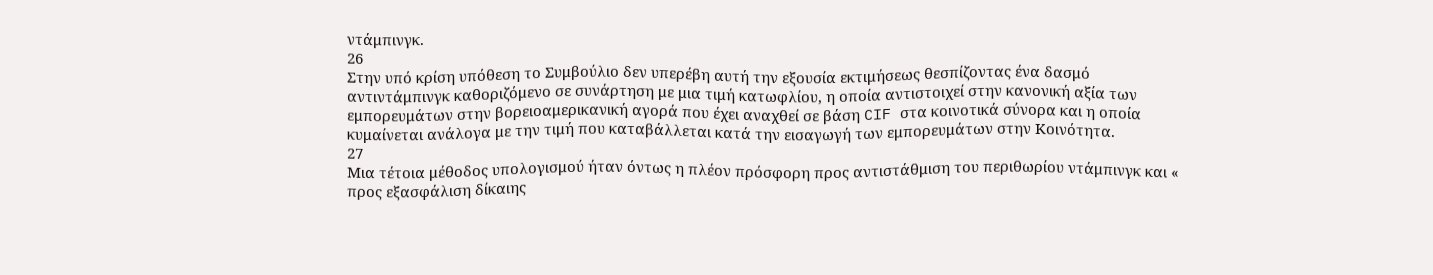ντάμπινγκ.
26
Στην υπό κρίση υπόθεση το Συμβούλιο δεν υπερέβη αυτή την εξουσία εκτιμήσεως θεσπίζοντας ένα δασμό αντιντάμπινγκ καθοριζόμενο σε συνάρτηση με μια τιμή κατωφλίου, η οποία αντιστοιχεί στην κανονική αξία των εμπορευμάτων στην βορειοαμερικανική αγορά που έχει αναχθεί σε βάση CIF στα κοινοτικά σύνορα και η οποία κυμαίνεται ανάλογα με την τιμή που καταβάλλεται κατά την εισαγωγή των εμπορευμάτων στην Κοινότητα.
27
Μια τέτοια μέθοδος υπολογισμού ήταν όντως η πλέον πρόσφορη προς αντιστάθμιση του περιθωρίου ντάμπινγκ και « προς εξασφάλιση δίκαιης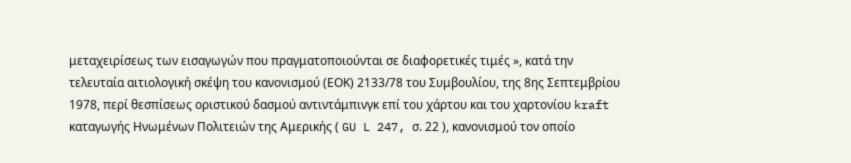μεταχειρίσεως των εισαγωγών που πραγματοποιούνται σε διαφορετικές τιμές », κατά την τελευταία αιτιολογική σκέψη του κανονισμού (ΕΟΚ) 2133/78 του Συμβουλίου, της 8ης Σεπτεμβρίου 1978, περί θεσπίσεως οριστικού δασμού αντιντάμπινγκ επί του χάρτου και του χαρτονίου kraft καταγωγής Ηνωμένων Πολιτειών της Αμερικής ( GU L 247, σ. 22 ), κανονισμού τον οποίο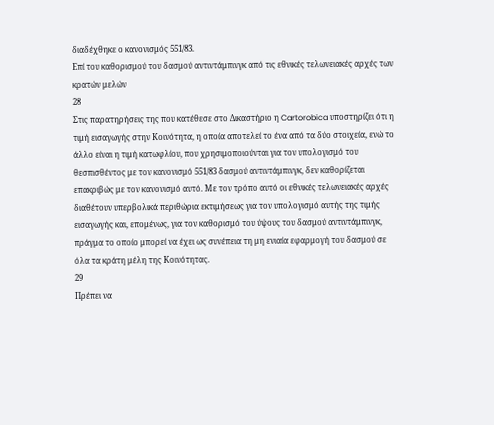διαδέχθηκε ο κανονισμός 551/83.
Επί του καθορισμού του δασμού αντιντάμπινγκ από τις εθνικές τελωνειακές αρχές των κρατών μελών
28
Στις παρατηρήσεις της που κατέθεσε στο Δικαστήριο η Cartorobica υποστηρίζει ότι η τιμή εισαγωγής στην Κοινότητα, η οποία αποτελεί το ένα από τα δύο στοιχεία, ενώ το άλλο είναι η τιμή κατωφλίου, που χρησιμοποιούνται για τον υπολογισμό του θεσπισθέντος με τον κανονισμό 551/83 δασμού αντιντάμπινγκ, δεν καθορίζεται επακριβώς με τον κανονισμό αυτό. Με τον τρόπο αυτό οι εθνικές τελωνειακές αρχές διαθέτουν υπερβολικά περιθώρια εκτιμήσεως για τον υπολογισμό αυτής της τιμής εισαγωγής και, επομένως, για τον καθορισμό του ύψους του δασμού αντιντάμπινγκ, πράγμα το οποίο μπορεί να έχει ως συνέπεια τη μη ενιαία εφαρμογή του δασμού σε όλα τα κράτη μέλη της Κοινότητας.
29
Πρέπει να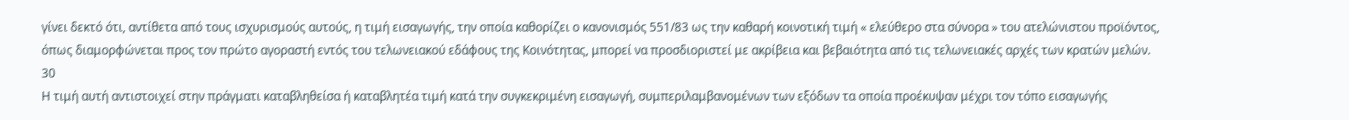γίνει δεκτό ότι, αντίθετα από τους ισχυρισμούς αυτούς, η τιμή εισαγωγής, την οποία καθορίζει ο κανονισμός 551/83 ως την καθαρή κοινοτική τιμή « ελεύθερο στα σύνορα » του ατελώνιστου προϊόντος, όπως διαμορφώνεται προς τον πρώτο αγοραστή εντός του τελωνειακού εδάφους της Κοινότητας, μπορεί να προσδιοριστεί με ακρίβεια και βεβαιότητα από τις τελωνειακές αρχές των κρατών μελών.
30
Η τιμή αυτή αντιστοιχεί στην πράγματι καταβληθείσα ή καταβλητέα τιμή κατά την συγκεκριμένη εισαγωγή, συμπεριλαμβανομένων των εξόδων τα οποία προέκυψαν μέχρι τον τόπο εισαγωγής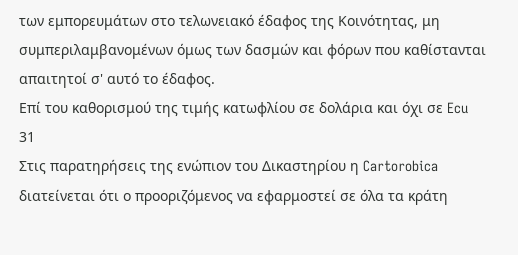των εμπορευμάτων στο τελωνειακό έδαφος της Κοινότητας, μη συμπεριλαμβανομένων όμως των δασμών και φόρων που καθίστανται απαιτητοί σ' αυτό το έδαφος.
Επί του καθορισμού της τιμής κατωφλίου σε δολάρια και όχι σε Ecu
31
Στις παρατηρήσεις της ενώπιον του Δικαστηρίου η Cartorobica διατείνεται ότι ο προοριζόμενος να εφαρμοστεί σε όλα τα κράτη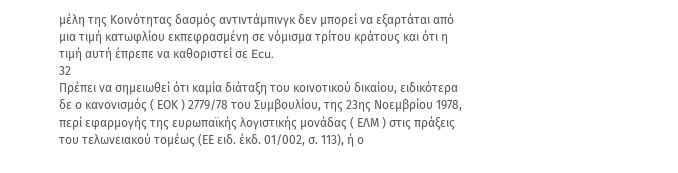μέλη της Κοινότητας δασμός αντιντάμπινγκ δεν μπορεί να εξαρτάται από μια τιμή κατωφλίου εκπεφρασμένη σε νόμισμα τρίτου κράτους και ότι η τιμή αυτή έπρεπε να καθοριστεί σε Ecu.
32
Πρέπει να σημειωθεί ότι καμία διάταξη του κοινοτικού δικαίου, ειδικότερα δε ο κανονισμός ( ΕΟΚ ) 2779/78 του Συμβουλίου, της 23ης Νοεμβρίου 1978, περί εφαρμογής της ευρωπαϊκής λογιστικής μονάδας ( ΕΛΜ ) στις πράξεις του τελωνειακού τομέως (ΕΕ ειδ. έκδ. 01/002, σ. 113), ή ο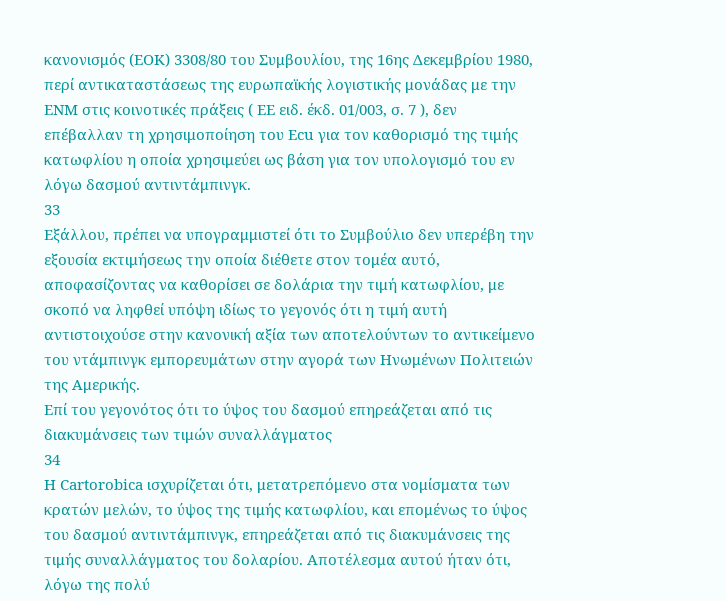κανονισμός (ΕΟΚ) 3308/80 του Συμβουλίου, της 16ης Δεκεμβρίου 1980, περί αντικαταστάσεως της ευρωπαϊκής λογιστικής μονάδας με την ΕΝΜ στις κοινοτικές πράξεις ( ΕΕ ειδ. έκδ. 01/003, σ. 7 ), δεν επέβαλλαν τη χρησιμοποίηση του Ecu για τον καθορισμό της τιμής κατωφλίου η οποία χρησιμεύει ως βάση για τον υπολογισμό του εν λόγω δασμού αντιντάμπινγκ.
33
Εξάλλου, πρέπει να υπογραμμιστεί ότι το Συμβούλιο δεν υπερέβη την εξουσία εκτιμήσεως την οποία διέθετε στον τομέα αυτό, αποφασίζοντας να καθορίσει σε δολάρια την τιμή κατωφλίου, με σκοπό να ληφθεί υπόψη ιδίως το γεγονός ότι η τιμή αυτή αντιστοιχούσε στην κανονική αξία των αποτελούντων το αντικείμενο του ντάμπινγκ εμπορευμάτων στην αγορά των Ηνωμένων Πολιτειών της Αμερικής.
Επί του γεγονότος ότι το ύψος του δασμού επηρεάζεται από τις διακυμάνσεις των τιμών συναλλάγματος
34
Η Cartorobica ισχυρίζεται ότι, μετατρεπόμενο στα νομίσματα των κρατών μελών, το ύψος της τιμής κατωφλίου, και επομένως το ύψος του δασμού αντιντάμπινγκ, επηρεάζεται από τις διακυμάνσεις της τιμής συναλλάγματος του δολαρίου. Αποτέλεσμα αυτού ήταν ότι, λόγω της πολύ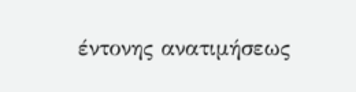έντονης ανατιμήσεως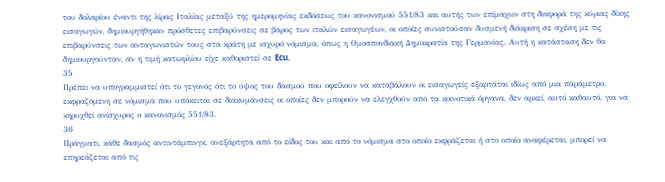του δολαρίου έναντι της λίρας Ιταλίας μεταξύ της ημερομηνίας εκδόσεως του κανονισμού 551/83 και αυτής των επίμαχων στη διαφορά της κύριας δίκης εισαγωγών, δημιουργήθηκαν πρόσθετες επιβαρύνσεις σε βάρος των ιταλών εισαγωγέων, οι οποίες συνιστούσαν δυσμενή διάκριση σε σχέση με τις επιβαρύνσεις των ανταγωνιστών τους στα κράτη με ισχυρό νόμισμα, όπως η Ομοσπονδιακή Δημοκρατία της Γερμανίας. Αυτή η κατάσταση δεν θα δημιουργούνταν, αν η τιμή κατωφλίου είχε καθοριστεί σε Ecu.
35
Πρέπει να υπογραμμιστεί ότι το γεγονός ότι το ύψος του δασμού που οφείλουν να καταβάλουν οι εισαγωγείς εξαρτάται ιδίως από μια παράμετρο, εκφραζόμενη σε νόμισμα που υπόκειται σε διακυμάνσεις οι οποίες δεν μπορούν να ελεγχθούν από τα κοινοτικά όργανα, δεν αρκεί, αυτό καθαυτό, για να κηρυχθεί ανίσχυρος ο κανονισμός 551/83.
36
Πράγματι, κάθε δασμός αντιντάμπινγκ, ανεξάρτητα από το είδος του και από το νόμισμα στο οποίο εκφράζεται ή στο οποίο αναφέρεται, μπορεί να επηρεάζεται από τις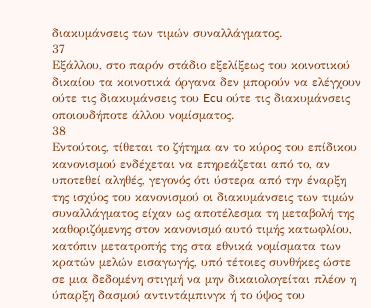διακυμάνσεις των τιμών συναλλάγματος.
37
Εξάλλου, στο παρόν στάδιο εξελίξεως του κοινοτικού δικαίου τα κοινοτικά όργανα δεν μπορούν να ελέγχουν ούτε τις διακυμάνσεις του Ecu ούτε τις διακυμάνσεις οποιουδήποτε άλλου νομίσματος.
38
Εντούτοις, τίθεται το ζήτημα αν το κύρος του επίδικου κανονισμού ενδέχεται να επηρεάζεται από το, αν υποτεθεί αληθές, γεγονός ότι ύστερα από την έναρξη της ισχύος του κανονισμού οι διακυμάνσεις των τιμών συναλλάγματος είχαν ως αποτέλεσμα τη μεταβολή της καθοριζόμενης στον κανονισμό αυτό τιμής κατωφλίου, κατόπιν μετατροπής της στα εθνικά νομίσματα των κρατών μελών εισαγωγής, υπό τέτοιες συνθήκες ώστε σε μια δεδομένη στιγμή να μην δικαιολογείται πλέον η ύπαρξη δασμού αντιντάμπινγκ ή το ύψος του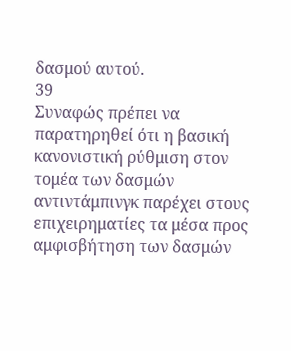δασμού αυτού.
39
Συναφώς πρέπει να παρατηρηθεί ότι η βασική κανονιστική ρύθμιση στον τομέα των δασμών αντιντάμπινγκ παρέχει στους επιχειρηματίες τα μέσα προς αμφισβήτηση των δασμών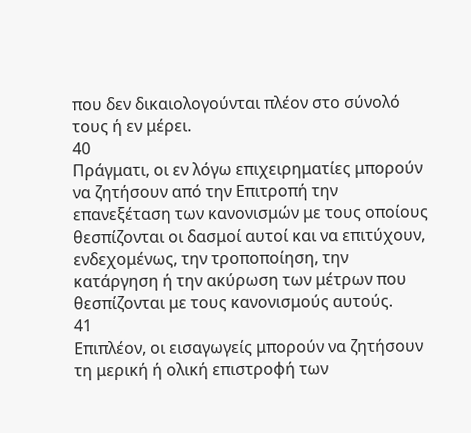που δεν δικαιολογούνται πλέον στο σύνολό τους ή εν μέρει.
40
Πράγματι, οι εν λόγω επιχειρηματίες μπορούν να ζητήσουν από την Επιτροπή την επανεξέταση των κανονισμών με τους οποίους θεσπίζονται οι δασμοί αυτοί και να επιτύχουν, ενδεχομένως, την τροποποίηση, την κατάργηση ή την ακύρωση των μέτρων που θεσπίζονται με τους κανονισμούς αυτούς.
41
Επιπλέον, οι εισαγωγείς μπορούν να ζητήσουν τη μερική ή ολική επιστροφή των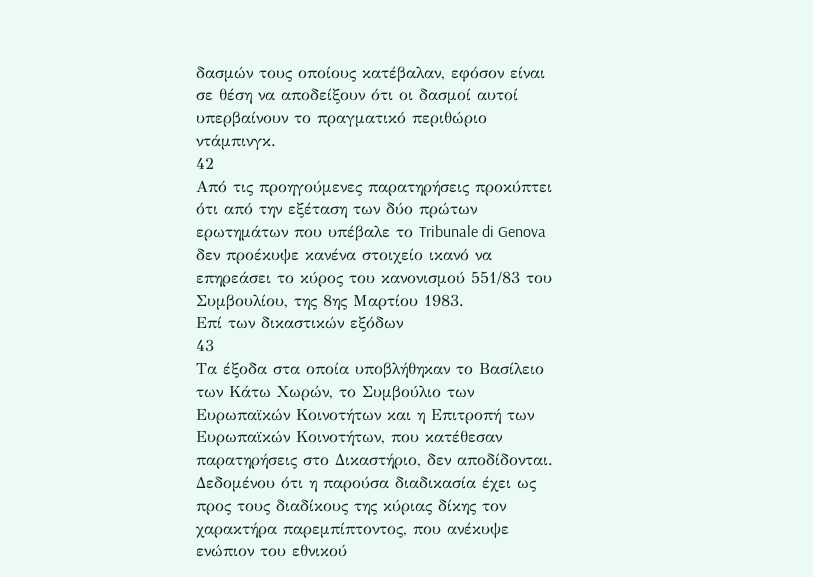δασμών τους οποίους κατέβαλαν, εφόσον είναι σε θέση να αποδείξουν ότι οι δασμοί αυτοί υπερβαίνουν το πραγματικό περιθώριο ντάμπινγκ.
42
Από τις προηγούμενες παρατηρήσεις προκύπτει ότι από την εξέταση των δύο πρώτων ερωτημάτων που υπέβαλε το Tribunale di Genova δεν προέκυψε κανένα στοιχείο ικανό να επηρεάσει το κύρος του κανονισμού 551/83 του Συμβουλίου, της 8ης Μαρτίου 1983.
Επί των δικαστικών εξόδων
43
Τα έξοδα στα οποία υποβλήθηκαν το Βασίλειο των Κάτω Χωρών, το Συμβούλιο των Ευρωπαϊκών Κοινοτήτων και η Επιτροπή των Ευρωπαϊκών Κοινοτήτων, που κατέθεσαν παρατηρήσεις στο Δικαστήριο, δεν αποδίδονται. Δεδομένου ότι η παρούσα διαδικασία έχει ως προς τους διαδίκους της κύριας δίκης τον χαρακτήρα παρεμπίπτοντος, που ανέκυψε ενώπιον του εθνικού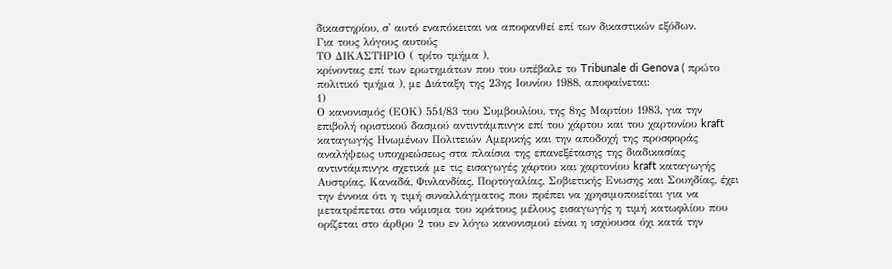δικαστηρίου, σ' αυτό εναπόκειται να αποφανθεί επί των δικαστικών εξόδων.
Για τους λόγους αυτούς
ΤΟ ΔΙΚΑΣΤΗΡΙΟ ( τρίτο τμήμα ),
κρίνοντας επί των ερωτημάτων που του υπέβαλε το Tribunale di Genova ( πρώτο πολιτικό τμήμα ), με Διάταξη της 23ης Ιουνίου 1988, αποφαίνεται:
1)
Ο κανονισμός (ΕΟΚ) 551/83 του Συμβουλίου, της 8ης Μαρτίου 1983, για την επιβολή οριστικού δασμού αντιντάμπινγκ επί του χάρτου και του χαρτονίου kraft καταγωγής Ηνωμένων Πολιτειών Αμερικής και την αποδοχή της προσφοράς αναλήψεως υποχρεώσεως στα πλαίσια της επανεξέτασης της διαδικασίας αντιντάμπινγκ σχετικά με τις εισαγωγές χάρτου και χαρτονίου kraft καταγωγής Αυστρίας, Καναδά, Φινλανδίας, Πορτογαλίας, Σοβιετικής Ενωσης και Σουηδίας, έχει την έννοια ότι η τιμή συναλλάγματος που πρέπει να χρησιμοποιείται για να μετατρέπεται στο νόμισμα του κράτους μέλους εισαγωγής η τιμή κατωφλίου που ορίζεται στο άρθρο 2 του εν λόγω κανονισμού είναι η ισχύουσα όχι κατά την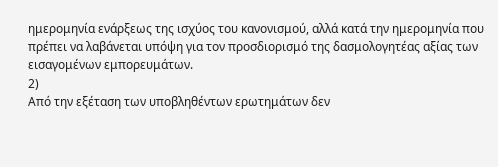ημερομηνία ενάρξεως της ισχύος του κανονισμού, αλλά κατά την ημερομηνία που πρέπει να λαβάνεται υπόψη για τον προσδιορισμό της δασμολογητέας αξίας των εισαγομένων εμπορευμάτων.
2)
Από την εξέταση των υποβληθέντων ερωτημάτων δεν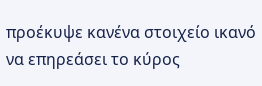προέκυψε κανένα στοιχείο ικανό να επηρεάσει το κύρος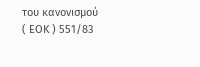του κανονισμού ( ΕΟΚ ) 551/83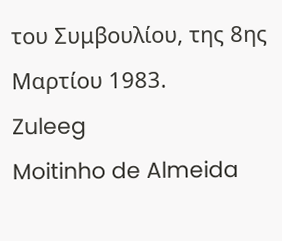του Συμβουλίου, της 8ης Μαρτίου 1983.
Zuleeg
Moitinho de Almeida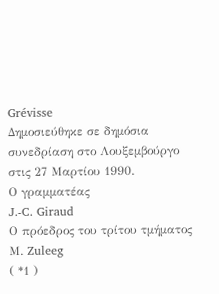Grévisse
Δημοσιεύθηκε σε δημόσια συνεδρίαση στο Λουξεμβούργο στις 27 Μαρτίου 1990.
Ο γραμματέας
J.-C. Giraud
Ο πρόεδρος του τρίτου τμήματος
Μ. Zuleeg
( *1 )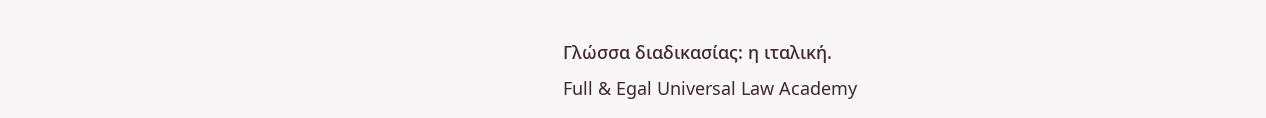Γλώσσα διαδικασίας: η ιταλική.
Full & Egal Universal Law Academy